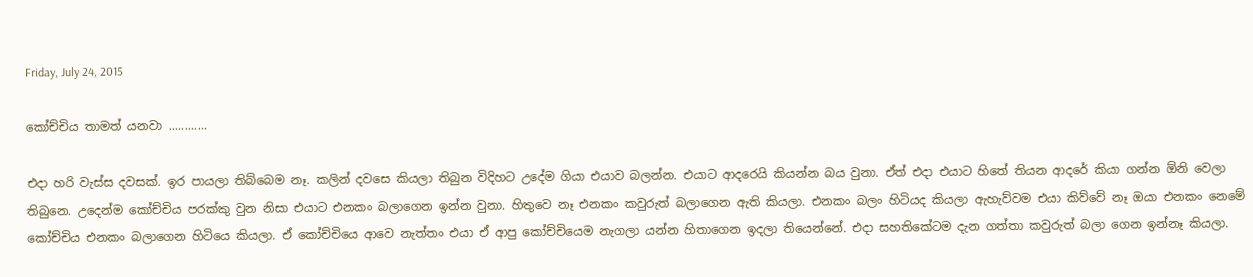Friday, July 24, 2015

කෝච්චිය තාමත් යනවා ............

එදා හරි වැස්ස දවසක්. ඉර පායලා තිබ්බෙම නෑ. කලින් දවසෙ කියලා තිබුන විදිහට උදේම ගියා එයාව බලන්න. එයාට ආදරෙයි කියන්න බය වුනා. ඒත් එදා එයාට හිතේ තියන ආදරේ කියා ගන්න ඕනි වෙලා තිබුනෙ. උදෙන්ම කෝච්චිය පරක්කු වුන නිසා එයාට එනකං බලාගෙන ඉන්න වුනා. හිතුවෙ නෑ එනකං කවුරුත් බලාගෙන ඇති කියලා. එනකං බලං හිටියද කියලා ඇහැව්වම එයා කිව්වේ නෑ ඔයා එනකං නෙමේ කෝච්චිය එනකං බලාගෙන හිටියෙ කියලා. ඒ කෝච්චියෙ ආවෙ නැත්තං එයා ඒ ආපු කෝච්චියෙම නැගලා යන්න හිතාගෙන ඉදලා තියෙන්නේ. එදා සහතිකේටම දැන ගත්තා කවුරුත් බලා ගෙන ඉන්නෑ කියලා.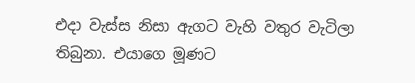එදා වැස්ස නිසා ඇගට වැහි වතුර වැටිලා තිබුනා. එයාගෙ මූණට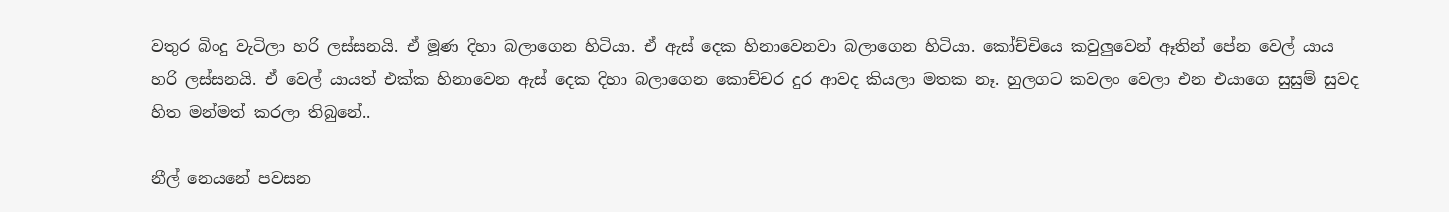වතුර බිංදු වැටිලා හරි ලස්සනයි. ඒ මූණ දිහා බලාගෙන හිටියා. ඒ ඇස් දෙක හිනාවෙනවා බලාගෙන හිටියා. කෝච්චියෙ කවුලුවෙන් ඈතින් පේන වෙල් යාය හරි ලස්සනයි. ඒ වෙල් යායත් එක්ක හිනාවෙන ඇස් දෙක දිහා බලාගෙන කොච්චර දුර ආවද කියලා මතක නෑ. හුලගට කවලං වෙලා එන එයාගෙ සුසුම් සුවද හිත මන්මත් කරලා තිබුනේ..

නීල් නෙයනේ පවසන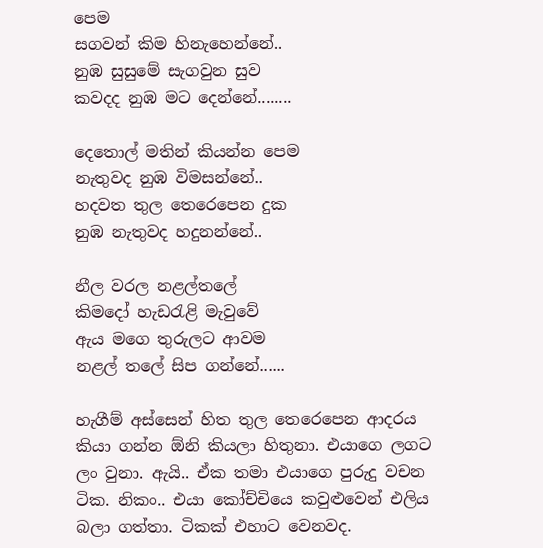පෙම
සගවන් කිම හිනැහෙන්නේ..
නුඹ සුසුමේ සැගවුන සුව
කවදද නුඹ මට දෙන්නේ........

දෙතොල් මතින් කියන්න පෙම
නැතුවද නුඹ විමසන්නේ..
හදවත තුල තෙරෙපෙන දුක
නුඹ නැතුවද හදුනන්නේ..

නීල වරල නළල්තලේ
කිමදෝ හැඩරැළි මැවුවේ
ඇය මගෙ තුරුලට ආවම
නළල් තලේ සිප ගන්නේ......

හැගීම් අස්සෙන් හිත තුල තෙරෙපෙන ආදරය කියා ගන්න ඕනි කියලා හිතුනා. එයාගෙ ලගට ලං වුනා. ඇයි.. ඒක තමා එයාගෙ පුරුදු වචන ටික. නිකං.. එයා කෝච්චියෙ කවුළුවෙන් එලිය බලා ගත්තා. ටිකක් එහාට වෙනවද.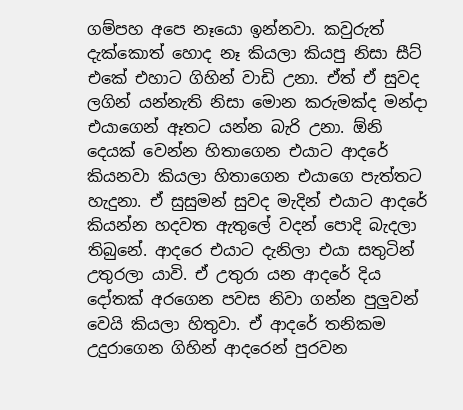ගම්පහ අපෙ නෑයො ඉන්නවා. කවුරුත් දැක්කොත් හොද නෑ කියලා කියපු නිසා සීට් එකේ එහාට ගිහින් වාඩි උනා. ඒත් ඒ සුවද ලගින් යන්නැති නිසා මොන කරුමක්ද මන්දා එයාගෙන් ඈතට යන්න බැරි උනා. ඕනි දෙයක් වෙන්න හිතාගෙන එයාට ආදරේ කියනවා කියලා හිතාගෙන එයාගෙ පැත්තට හැදුනා. ඒ සුසුමන් සුවද මැදින් එයාට ආදරේ කියන්න හදවත ඇතුලේ වදන් පොදි බැදලා තිබුනේ. ආදරෙ එයාට දැනිලා එයා සතුටින් උතුරලා යාවි. ඒ උතුරා යන ආදරේ දිය දෝතක් අරගෙන පවස නිවා ගන්න පුලුවන් වෙයි කියලා හිතුවා. ඒ ආදරේ තනිකම උදුරාගෙන ගිහින් ආදරෙන් පුරවන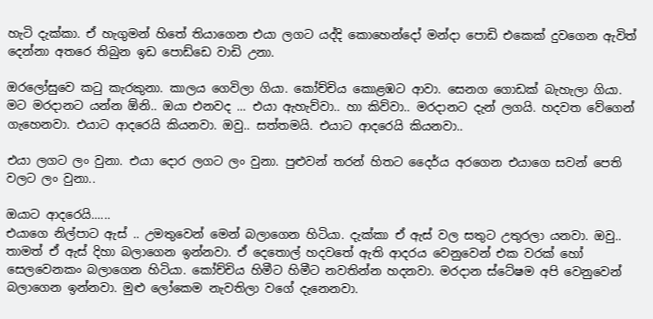හැටි දැක්කා. ඒ හැගුමන් හිතේ තියාගෙන එයා ලගට යද්දි කොහෙන්දෝ මන්දා පොඩි එකෙක් දුවගෙන ඇවිත් දෙන්නා අතරෙ තිබුන ඉඩ පොඩ්ඩෙ වාඩි උනා.

ඔරලෝසුවෙ කටු කැරකුනා. කාලය ගෙවිලා ගියා. කෝච්චිය කොළඹට ආවා. සෙනග ගොඩක් බැහැලා ගියා. මට මරදානට යන්න ඕනි.. ඔයා එනවද ... එයා ඇහැව්වා.. හා කිව්වා.. මරදානට දැන් ලගයි. හදවත වේගෙන් ගැහෙනවා. එයාට ආදරෙයි කියනවා. ඔවු.. සත්තමයි. එයාට ආදරෙයි කියනවා..

එයා ලගට ලං වුනා. එයා දොර ලගට ලං වුනා. පුළුවන් තරන් හිතට දෛර්ය අරගෙන එයාගෙ සවන් පෙති වලට ලං වුනා..

ඔයාට ආදරෙයි......
එයාගෙ නිල්පාට ඇස් .. උමතුවෙන් මෙන් බලාගෙන හිටියා. දැක්කා ඒ ඇස් වල සතුට උතුරලා යනවා. ඔවු.. තාමත් ඒ ඇස් දිහා බලාගෙන ඉන්නවා. ඒ දෙතොල් හදවතේ ඇති ආදරය වෙනුවෙන් එක වරක් හෝ සෙලවෙනකං බලාගෙන හිටියා. කෝච්චිය හිමීට හිමීට නවතින්න හදනවා. මරදාන ස්ටේෂම අපි වෙනුවෙන් බලාගෙන ඉන්නවා. මුළු ලෝකෙම නැවතිලා වගේ දැනෙනවා.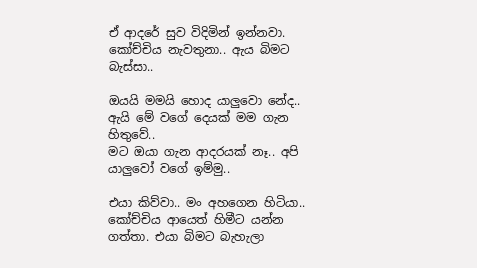ඒ ආදරේ සුව විදිමින් ඉන්නවා. කෝච්චිය නැවතුනා.. ඇය බිමට බැස්සා..

ඔයයි මමයි හොද යාලුවො නේද.. ඇයි මේ වගේ දෙයක් මම ගැන හිතුවේ..
මට ඔයා ගැන ආදරයක් නෑ.. අපි යාලුවෝ වගේ ඉම්මු..

එයා කිව්වා.. මං අහගෙන හිටියා.. කෝච්චිය ආයෙත් හිමීට යන්න ගත්තා. එයා බිමට බැහැලා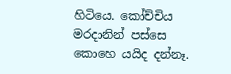හිටියෙ. කෝච්චිය මරදානින් පස්සෙ කොහෙ යයිද දන්නෑ.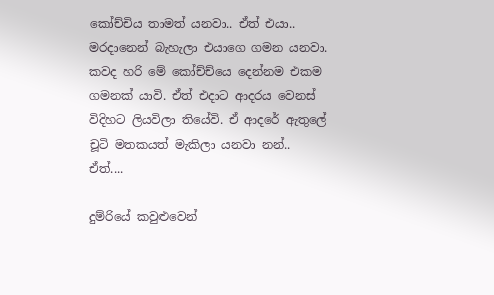කෝච්චිය තාමත් යනවා.. ඒත් එයා.. මරදානෙන් බැහැලා එයාගෙ ගමන යනවා. කවද හරි මේ කෝච්ච්යෙ දෙන්නම එකම ගමනක් යාවි. ඒත් එදාට ආදරය වෙනස් විදිහට ලියවිලා තියේවි. ඒ ආදරේ ඇතුලේ චූටි මතකයත් මැකිලා යනවා නන්.. ඒත්....

දුම්රියේ කවුළුවෙන්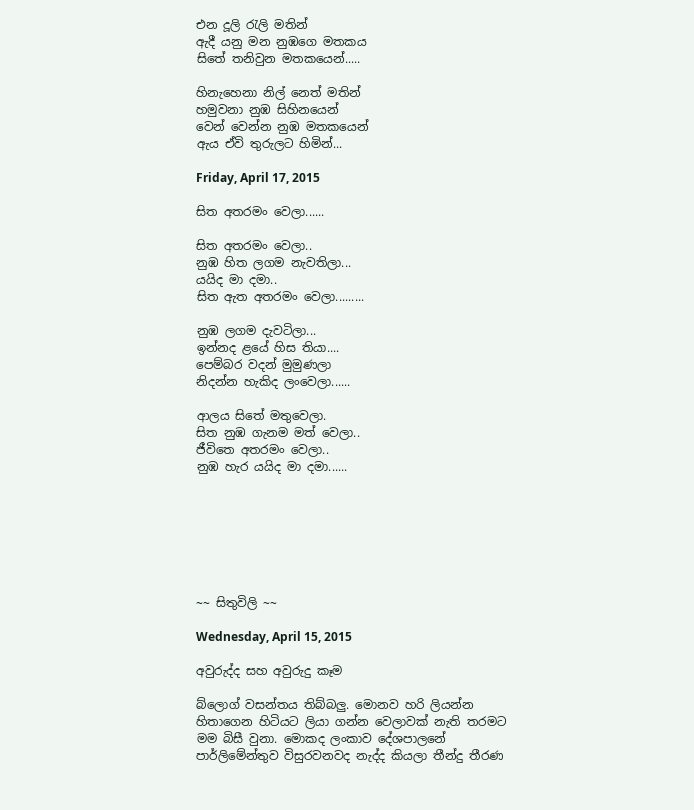එන දූලි රැලි මතින්
ඇදී යනු මන නුඹගෙ මතකය
සිතේ තනිවුන මතකයෙන්.....

හිනැහෙනා නිල් නෙත් මතින්
හමුවනා නුඹ සිහිනයෙන්
වෙන් වෙන්න නුඹ මතකයෙන්
ඇය ඒවි තුරුලට හිමින්...

Friday, April 17, 2015

සිත අතරමං වෙලා......

සිත අතරමං වෙලා..
නුඹ හිත ලගම නැවතිලා...
යයිද මා දමා..
සිත ඇත අතරමං වෙලා.........

නුඹ ලගම දැවටිලා...
ඉන්නද ළයේ හිස තියා....
පෙම්බර වදන් මුමුණලා
නිදන්න හැකිද ලංවෙලා......

ආලය සිතේ මතුවෙලා.
සිත නුඹ ගැනම මත් වෙලා..
ජීවිතෙ අතරමං වෙලා..
නුඹ හැර යයිද මා දමා......







~~ සිතුවිලි ~~

Wednesday, April 15, 2015

අවුරුද්ද සහ අවුරුදු කෑම

බ්ලොග් වසන්තය තිබ්බලු. මොනව හරි ලියන්න හිතාගෙන හිටියට ලියා ගන්න වෙලාවක් නැති තරමට මම බිසී වුනා. මොකද ලංකාව දේශපාලනේ පාර්ලිමේන්තුව විසුරවනවද නැද්ද කියලා තීන්දු තීරණ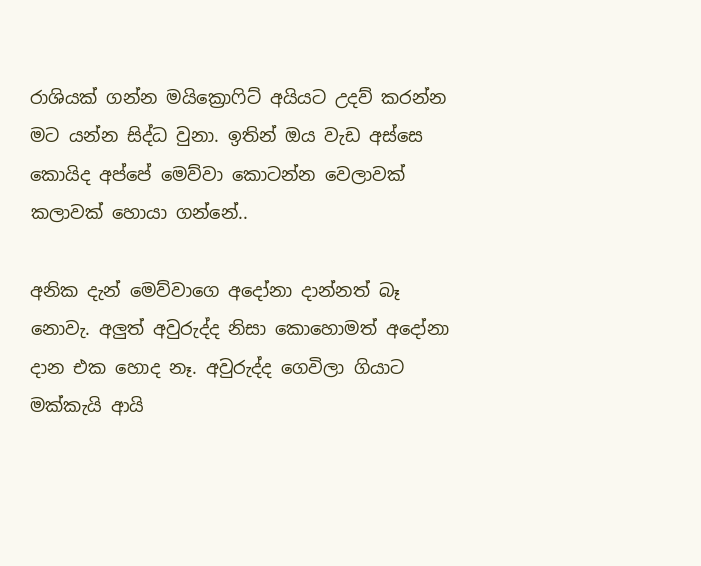රාශියක් ගන්න මයික්‍රොෆිට් අයියට උදව් කරන්න මට යන්න සිද්ධ වුනා. ඉතින් ඔය වැඩ අස්සෙ කොයිද අප්පේ මෙව්වා කොටන්න වෙලාවක් කලාවක් හොයා ගන්නේ..

අනික දැන් මෙව්වාගෙ අදෝනා දාන්නත් බෑ නොවැ. අලුත් අවුරුද්ද නිසා කොහොමත් අදෝනා දාන එක හොද නෑ. අවුරුද්ද ගෙවිලා ගියාට මක්කැයි ආයි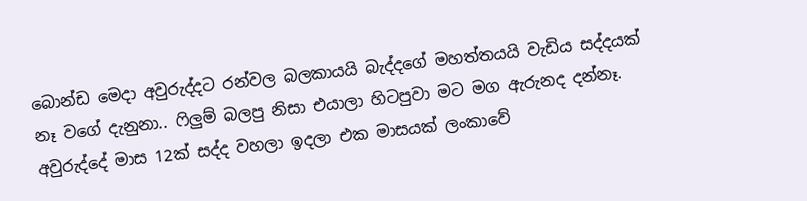බොන්ඩ මෙදා අවුරුද්දට රන්වල බලකායයි බැද්දගේ මහත්තයයි වැඩිය සද්දයක් නෑ වගේ දැනුනා.. ෆිලුම් බලපු නිසා එයාලා හිටපුවා මට මග ඇරුනද දන්නෑ. අවුරුද්දේ මාස 12ක් සද්ද වහලා ඉදලා එක මාසයක් ලංකාවේ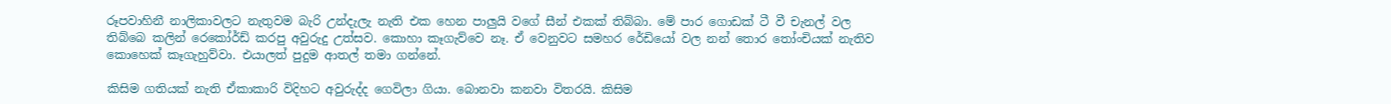රූපවාහිනී නාලිකාවලට නැතුවම බැරි උන්දැලැ නැති එක හෙන පාලුයි වගේ සීන් එකක් තිබ්බා. මේ පාර ගොඩක් ටී වී චැනල් වල තිබ්බෙ කලින් රෙකෝර්ඩ් කරපු අවුරුදු උත්සව. කොහා කෑගැව්වෙ නෑ. ඒ වෙනුවට සමහර රේඩියෝ වල නන් තොර තෝංචියක් නැතිව කොහෙක් කෑගැහුව්වා. එයාලත් පුදුම ආතල් තමා ගන්නේ.

කිසිම ගතියක් නැති ඒකාකාරි විදිහට අවුරුද්ද ගෙවිලා ගියා. බොනවා කනවා විතරයි. කිසිම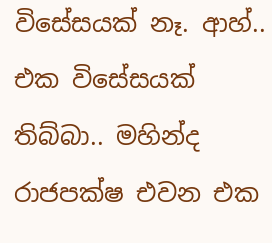විසේසයක් නෑ. ආහ්.. එක විසේසයක් තිබ්බා.. මහින්ද රාජපක්ෂ එවන එක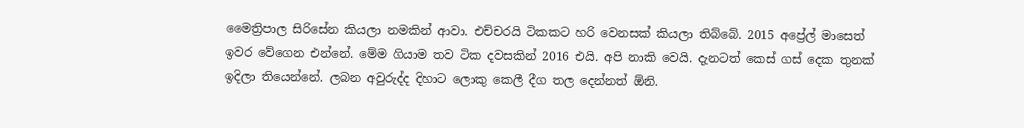මෛත්‍රිපාල සිරිසේන කියලා නමකින් ආවා. එච්චරයි ටිකකට හරි වෙනසක් කියලා තිබ්බේ. 2015 අප්‍රේල් මාසෙත් ඉවර වේගෙන එන්නේ. මේම ගියාම තව ටික දවසකින් 2016 එයි. අපි නාකි වෙයි. දැනටත් කෙස් ගස් දෙක තුනක් ඉදිලා තියෙන්නේ. ලබන අවුරුද්ද දිහාට ලොකු කෙලී දීග තල දෙන්නත් ඕනි.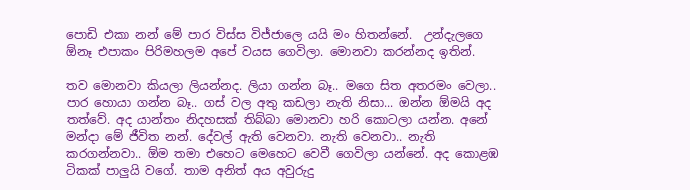පොඩි එකා නන් මේ පාර විස්ස විජ්ජාලෙ යයි මං හිතන්නේ.  උන්දැලගෙ ඕනෑ එපාකං පිරිමහලම අපේ වයස ගෙවිලා. මොනවා කරන්නද ඉතින්.

තව මොනවා කියලා ලියන්නද. ලියා ගන්න බෑ.. මගෙ සිත අතරමං වෙලා.. පාර හොයා ගන්න බෑ.. ගස් වල අතු කඩලා නැති නිසා... ඔන්න ඕමයි අද තත්වේ. අද යාන්තං නිදහසක් තිබ්බා මොනවා හරි කොටලා යන්න. අනේ මන්දා මේ ජීවිත නන්. දේවල් ඇති වෙනවා. නැති වෙනවා.. නැති කරගන්නවා.. ඕම තමා එහෙට මෙහෙට වෙවී ගෙවිලා යන්නේ. අද කොළඹ ටිකක් පාලුයි වගේ. තාම අනිත් අය අවුරුදු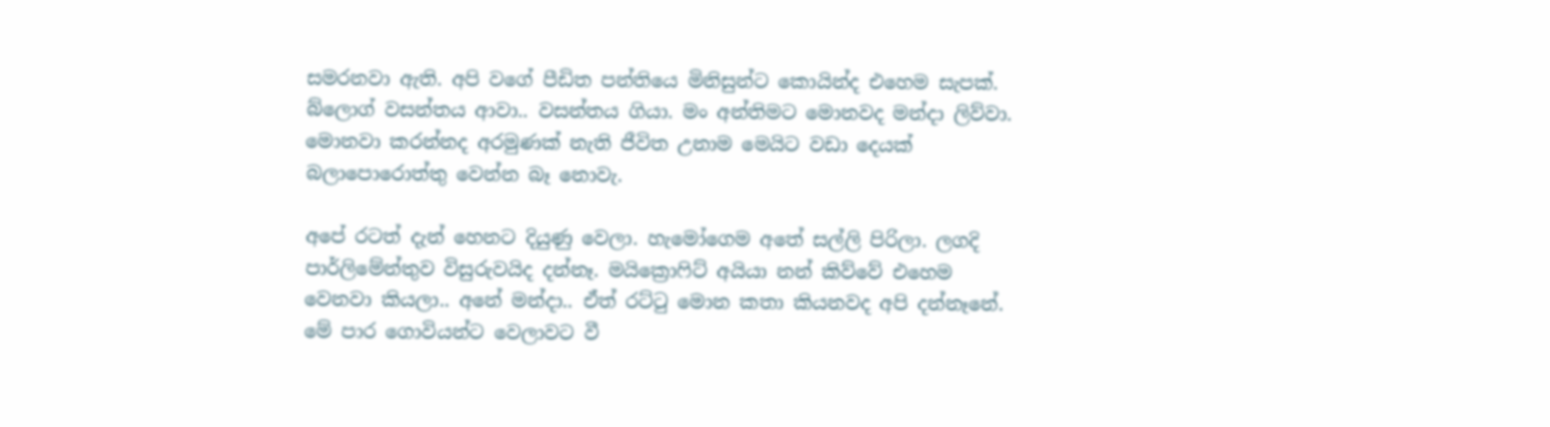සමරනවා ඇති. අපි වගේ පීඩිත පන්තියෙ මිනිසුන්ට කොයින්ද එහෙම සැපක්. බ්ලොග් වසන්තය ආවා.. වසන්තය ගියා. මං අන්තිමට මොනවද මන්දා ලිව්වා. මොනවා කරන්නද අරමුණක් නැති ජීවිත උනාම මෙයිට වඩා දෙයක් බලාපොරොත්තු වෙන්න බෑ නොවැ.

අපේ රටත් දැන් හෙනට දියුණු වෙලා. හැමෝගෙම අතේ සල්ලි පිරිලා. ලගදි පාර්ලිමේන්තුව විසුරුවයිද දන්නෑ. මයික්‍රොෆිට් අයියා නන් කිව්වේ එහෙම වෙනවා කියලා.. අනේ මන්දා.. ඒත් රට්ටු මොන කතා කියනවද අපි දන්නෑනේ. මේ පාර ගොවියන්ට වෙලාවට වී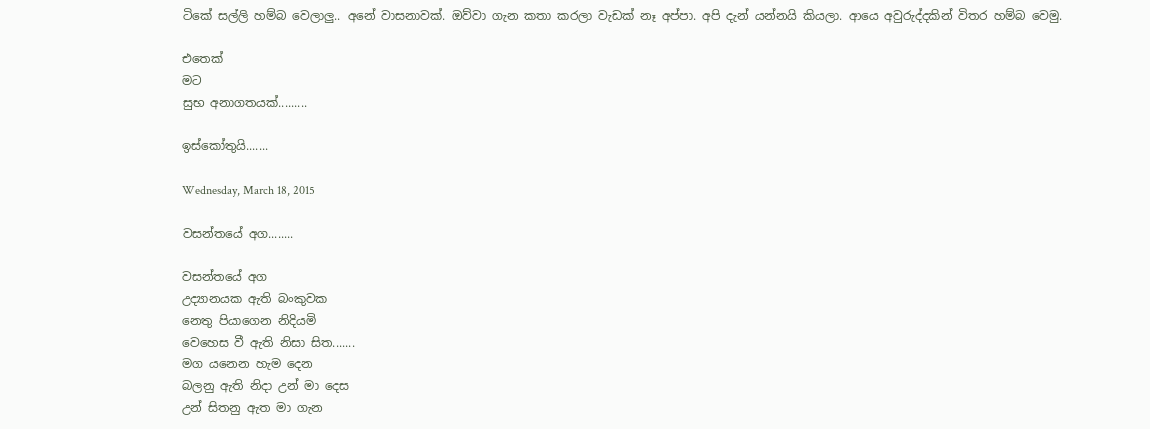ටිකේ සල්ලි හම්බ වෙලාලු.. අනේ වාසනාවක්. ඔව්වා ගැන කතා කරලා වැඩක් නෑ අප්පා. අපි දැන් යන්නයි කියලා. ආයෙ අවුරුද්දකින් විතර හම්බ වෙමු.

එතෙක්
මට
සුභ අනාගතයක්.........

ඉස්කෝතුයි.......

Wednesday, March 18, 2015

වසන්තයේ අග........

වසන්තයේ අග
උද්‍යානයක ඇති බංකුවක
නෙතු පියාගෙන නිදියමි
වෙහෙස වී ඇති නිසා සිත.......
මග යනෙන හැම දෙන
බලනු ඇති නිදා උන් මා දෙස
උන් සිතනු ඇත මා ගැන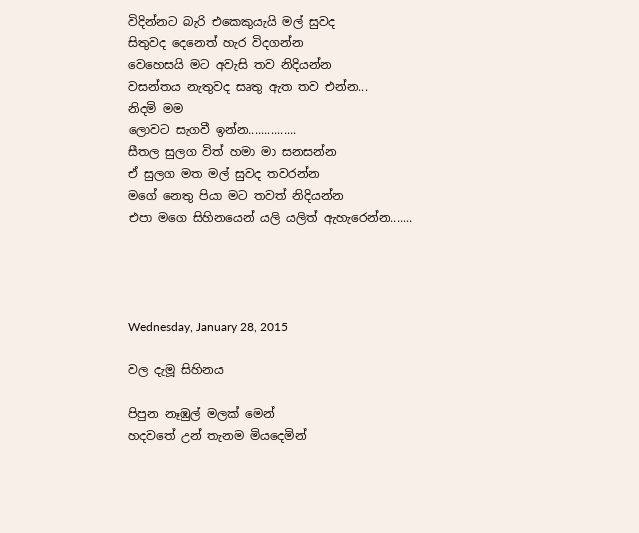විදින්නට බැරි එකෙකුයැයි මල් සුවද
සිතුවද දෙනෙත් හැර විදගන්න
වෙහෙසයි මට අවැසි තව නිදියන්න
වසන්තය නැතුවද සෘතු ඇත තව එන්න...
නිදමි මම
ලොවට සැගවී ඉන්න...............
සීතල සුලග විත් හමා මා සනසන්න
ඒ සුලග මත මල් සුවද තවරන්න
මගේ නෙතු පියා මට තවත් නිදියන්න
එපා මගෙ සිහිනයෙන් යලි යලිත් ඇහැරෙන්න.......




Wednesday, January 28, 2015

වල දැමූ සිහිනය

පිපුන නෑඹුල් මලක් මෙන්
හදවතේ උන් තැනම මියදෙමින්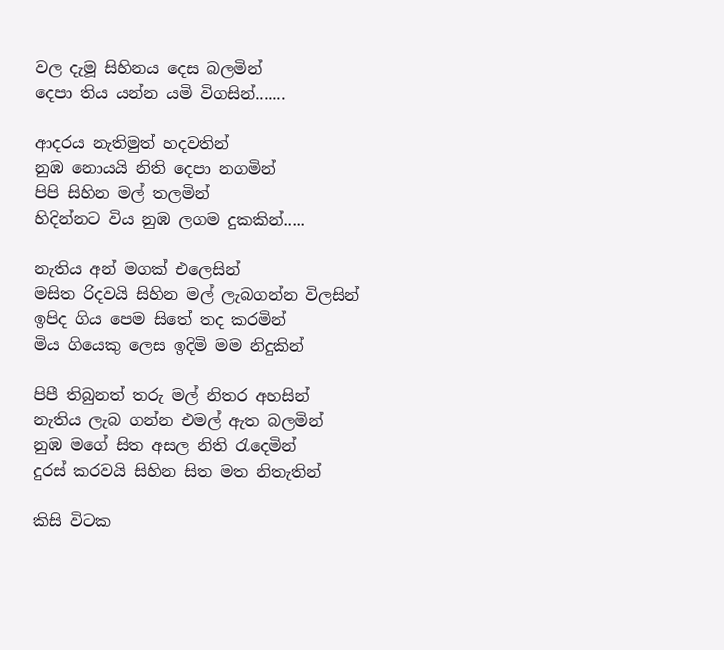වල දැමූ සිහිනය දෙස බලමින්
දෙපා තිය යන්න යමි විගසින්.......

ආදරය නැතිමුත් හදවතින්
නුඹ නොයයි නිති දෙපා නගමින්
පිපි සිහින මල් තලමින්
හිදින්නට විය නුඹ ලගම දුකකින්.....

නැතිය අන් මගක් එලෙසින්
මසිත රිදවයි සිහින මල් ලැබගන්න විලසින්
ඉපිද ගිය පෙම සිතේ තද කරමින්
මිය ගියෙකු ලෙස ඉදිමි මම නිදුකින්

පිපී තිබුනත් තරු මල් නිතර අහසින්
නැතිය ලැබ ගන්න එමල් ඇත බලමින්
නුඹ මගේ සිත අසල නිති රැදෙමින්
දුරස් කරවයි සිහින සිත මත නිතැතින්

කිසි විටක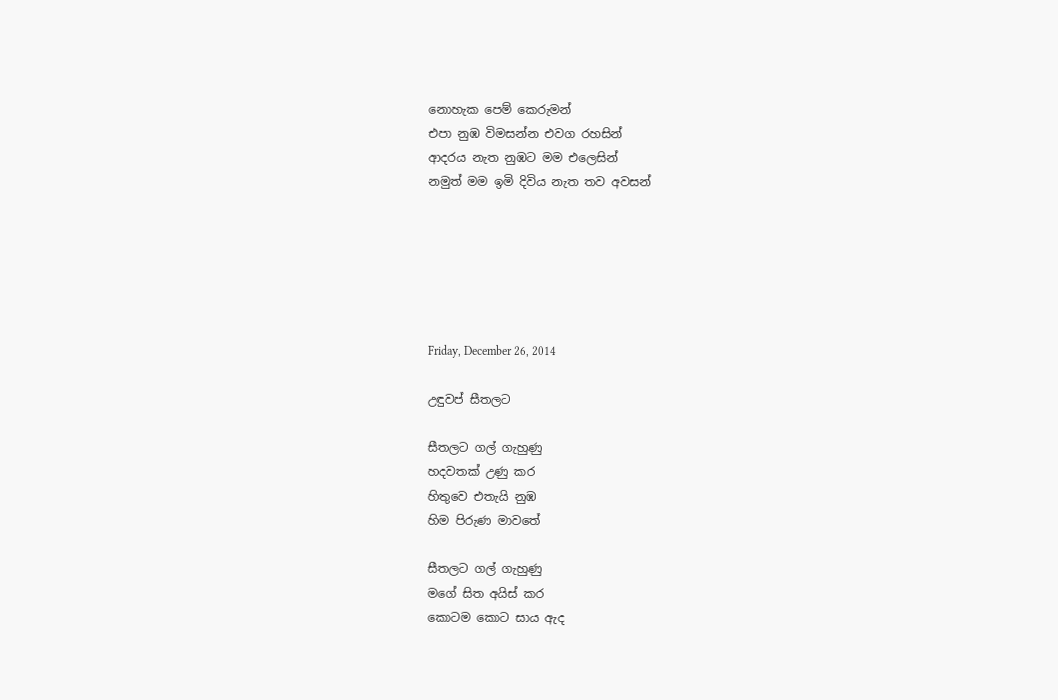නොහැක පෙම් කෙරුමන්
එපා නුඹ විමසන්න එවග රහසින්
ආදරය නැත නුඹට මම එලෙසින්
නමුත් මම ඉමි දිවිය නැත තව අවසන්






Friday, December 26, 2014

උඳුවප් සීතලට

සීතලට ගල් ගැහුණු
හදවතක් උණු කර
හිතුවෙ එතැයි නුඹ
හිම පිරුණ මාවතේ

සීතලට ගල් ගැහුණු
මගේ සිත අයිස් කර
කොටම කොට සාය ඇද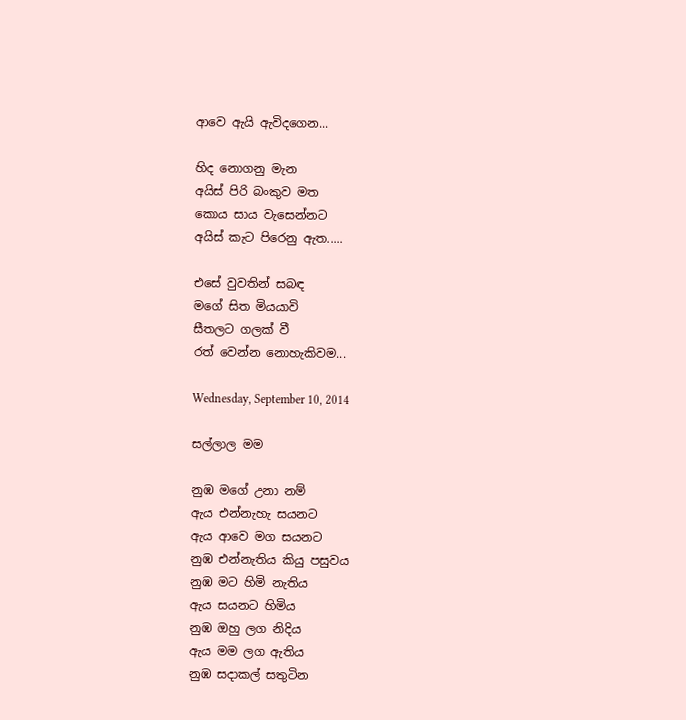ආවෙ ඇයි ඇවිදගෙන...

හිද නොගනු මැන
අයිස් පිරි බංකුව මත
කොය සාය වැසෙන්නට
අයිස් කැට පිරෙනු ඇත.....

එසේ වුවතින් සබඳ
මගේ සිත මියයාවි
සීතලට ගලක් වී
රත් වෙන්න නොහැකිවම...

Wednesday, September 10, 2014

සල්ලාල මම

නුඹ මගේ උනා නම්
ඇය එන්නැහැ සයනට
ඇය ආවෙ මග සයනට
නුඹ එන්නැතිය කියු පසුවය
නුඹ මට හිමි නැතිය
ඇය සයනට හිමිය
නුඹ ඔහු ලග නිදිය
ඇය මම ලග ඇතිය
නුඹ සදාකල් සතුටින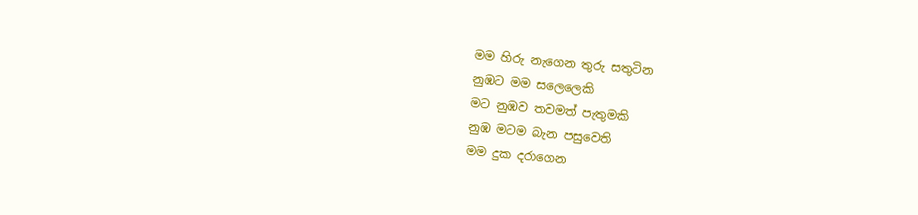මම හිරු නැගෙන තුරු සතුටින
නුඹට මම සලෙලෙකි
මට නුඹව තවමත් පැතුමකි
නුඹ මටම බැන පසුවෙති
මම දුක දරාගෙන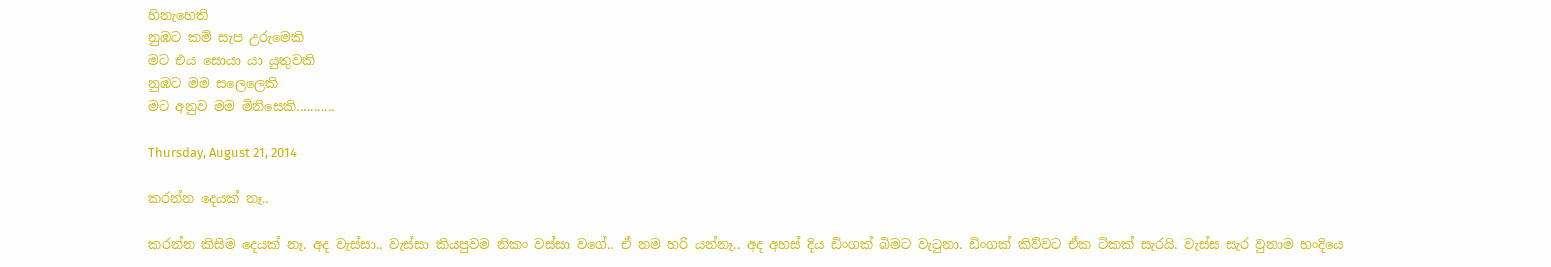හිනැහෙති
නුඹට කම් සැප උරුමෙකි
මට එය සොයා යා යුතුවකි
නුඹට මම සලෙලෙකි
මට අනුව මම මිනිසෙකි...........

Thursday, August 21, 2014

කරන්න දෙයක් නෑ..

කරන්න කිසිම දෙයක් නෑ. අද වැස්සා.. වැස්සා කියපුවම නිකං වස්සා වගේ.. ඒ නම හරි යන්නෑ.. අද අහස් දිය ඩිංගක් බිමට වැටුනා. ඩිංගක් කිව්වට ඒක ටිකක් සැරයි. වැස්ස සැර වුනාම හංදියෙ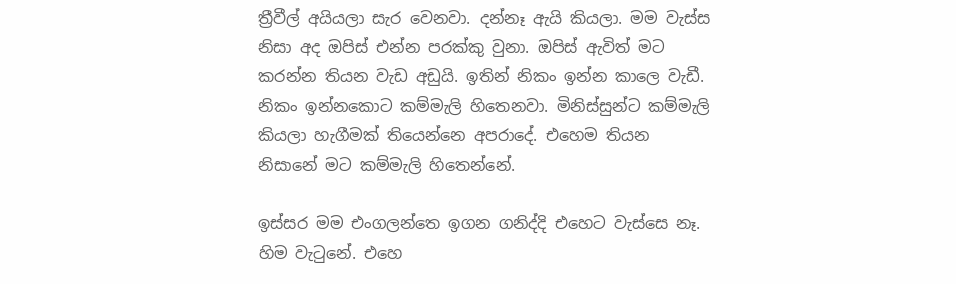ත්‍රීවීල් අයියලා සැර වෙනවා. දන්නෑ ඇයි කියලා. මම වැස්ස නිසා අද ඔපිස් එන්න පරක්කු වුනා. ඔපිස් ඇවිත් මට කරන්න තියන වැඩ අඩුයි. ඉතින් නිකං ඉන්න කාලෙ වැඩී. නිකං ඉන්නකොට කම්මැලි හිතෙනවා. මිනිස්සුන්ට කම්මැලි කියලා හැගීමක් තියෙන්නෙ අපරාදේ. එහෙම තියන නිසානේ මට කම්මැලි හිතෙන්නේ.

ඉස්සර මම එංගලන්තෙ ඉගන ගනිද්දි එහෙට වැස්සෙ නෑ. හිම වැටුනේ. එහෙ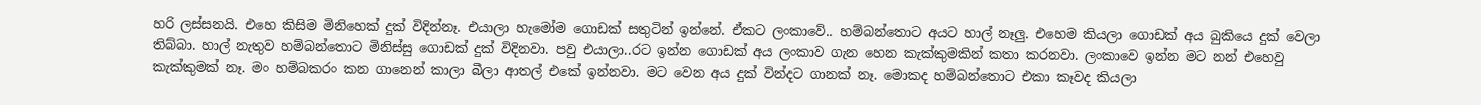හරි ලස්සනයි. එහෙ කිසිම මිනිහෙක් දුක් විදින්නෑ. එයාලා හැමෝම ගොඩක් සතුටින් ඉන්නේ. ඒකට ලංකාවේ.. හම්බන්තොට අයට හාල් නෑලු. එහෙම කියලා ගොඩක් අය බුකියෙ දුක් වෙලා තිබ්බා. හාල් නැතුව හම්බන්තොට මිනිස්සු ගොඩක් දුක් විදිනවා. පවු එයාලා..රට ඉන්න ගොඩක් අය ලංකාව ගැන හෙන කැක්කුමකින් කතා කරනවා. ලංකාවෙ ඉන්න මට නන් එහෙවු කැක්කුමක් නෑ. මං හම්බකරං කන ගානෙන් කාලා බීලා ආතල් එකේ ඉන්නවා. මට වෙන අය දුක් වින්දට ගානක් නෑ. මොකද හම්බන්තොට එකා කෑවද කියලා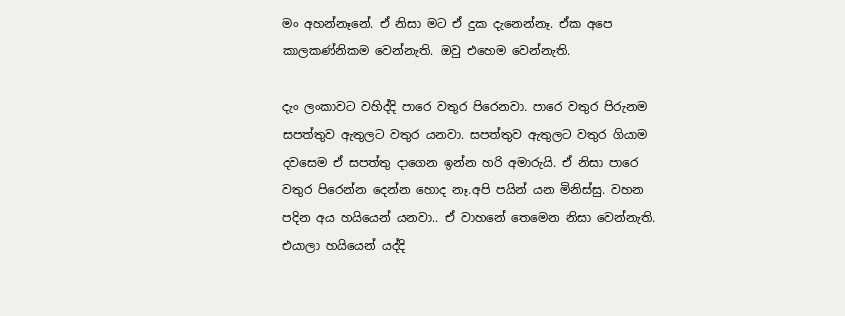මං අහන්නෑනේ. ඒ නිසා මට ඒ දුක දැනෙන්නෑ. ඒක අපෙ කාලකණ්නිකම වෙන්නැති. ඔවු එහෙම වෙන්නැති.

දැං ලංකාවට වහිද්දි පාරෙ වතුර පිරෙනවා. පාරෙ වතුර පිරුනම සපත්තුව ඇතුලට වතුර යනවා. සපත්තුව ඇතුලට වතුර ගියාම දවසෙම ඒ සපත්තු දාගෙන ඉන්න හරි අමාරුයි. ඒ නිසා පාරෙ වතුර පිරෙන්න දෙන්න හොද නෑ.අපි පයින් යන මිනිස්සු. වහන පදින අය හයියෙන් යනවා.. ඒ වාහනේ තෙමෙන නිසා වෙන්නැති. එයාලා හයියෙන් යද්දි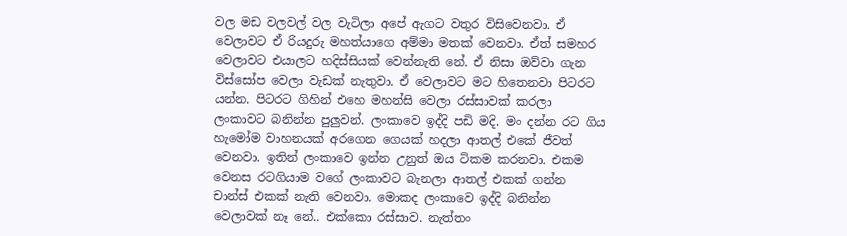වල මඩ වලවල් වල වැටිලා අපේ ඇගට වතුර විසිවෙනවා. ඒ වෙලාවට ඒ රියදුරු මහත්යාගෙ අම්මා මතක් වෙනවා. ඒත් සමහර වෙලාවට එයාලට හදිස්සියක් වෙන්නැති නේ. ඒ නිසා ඔව්වා ගැන විස්සෝප වෙලා වැඩක් නැතුවා. ඒ වෙලාවට මට හිතෙනවා පිටරට යන්න. පිටරට ගිහින් එහෙ මහන්සි වෙලා රස්සාවක් කරලා ලංකාවට බනින්න පුලුවන්. ලංකාවෙ ඉද්දි පඩි මදි. මං දන්න රට ගිය හැමෝම වාහනයක් අරගෙන ගෙයක් හදලා ආතල් එකේ ජීවත් වෙනවා. ඉතින් ලංකාවෙ ඉන්න උනුත් ඔය ටිකම කරනවා. එකම වෙනස රටගියාම වගේ ලංකාවට බැනලා ආතල් එකක් ගන්න චාන්ස් එකක් නැති වෙනවා. මොකද ලංකාවෙ ඉද්දි බනින්න වෙලාවක් නෑ නේ.. එක්කො රස්සාව. නැත්තං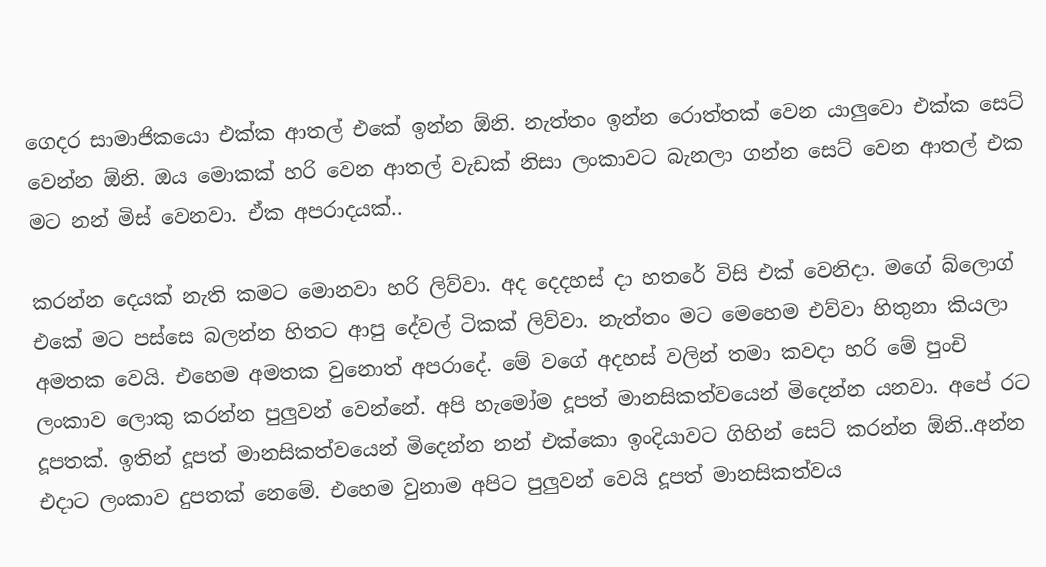ගෙදර සාමාජිකයො එක්ක ආතල් එකේ ඉන්න ඕනි. නැත්තං ඉන්න රොත්තක් වෙන යාලුවො එක්ක සෙට් වෙන්න ඕනි. ඔය මොකක් හරි වෙන ආතල් වැඩක් නිසා ලංකාවට බැනලා ගන්න සෙට් වෙන ආතල් එක මට නන් මිස් වෙනවා. ඒක අපරාදයක්..

කරන්න දෙයක් නැති කමට මොනවා හරි ලිව්වා. අද දෙදහස් දා හතරේ විසි එක් වෙනිදා. මගේ බ්ලොග් එකේ මට පස්සෙ බලන්න හිතට ආපු දේවල් ටිකක් ලිව්වා. නැත්තං මට මෙහෙම එව්වා හිතුනා කියලා අමතක වෙයි. එහෙම අමතක වුනොත් අපරාදේ. මේ වගේ අදහස් වලින් තමා කවදා හරි මේ පුංචි ලංකාව ලොකු කරන්න පුලුවන් වෙන්නේ. අපි හැමෝම දූපත් මානසිකත්වයෙන් මිදෙන්න යනවා. අපේ රට දූපතක්. ඉතින් දූපත් මානසිකත්වයෙන් මිදෙන්න නන් එක්කො ඉංදියාවට ගිහින් සෙට් කරන්න ඕනි..අන්න එදාට ලංකාව දුපතක් නෙමේ. එහෙම වුනාම අපිට පුලුවන් වෙයි දූපත් මානසිකත්වය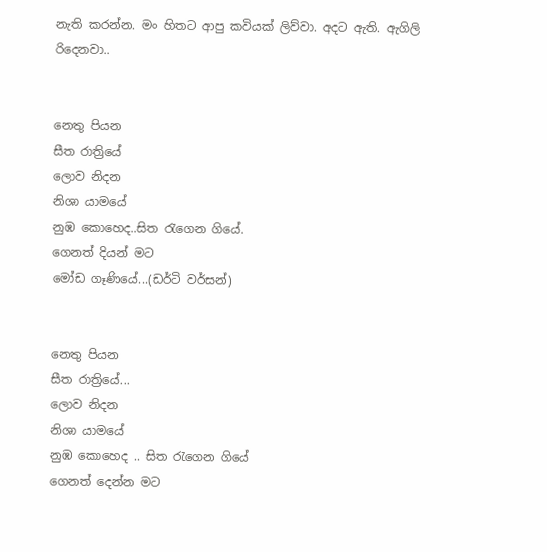නැති කරන්න. මං හිතට ආපු කවියක් ලිව්වා. අදට ඇති. ඇගිලි රිදෙනවා..


නෙතු පියන
සීත රාත්‍රියේ
ලොව නිදන
නිශා යාමයේ
නුඹ කොහෙද..සිත රැගෙන ගියේ.
ගෙනත් දියන් මට
මෝඩ ගෑණියේ...(ඩර්ටි වර්සන්)


නෙතු පියන
සීත රාත්‍රියේ...
ලොව නිදන
නිශා යාමයේ
නුඹ කොහෙද .. සිත රැගෙන ගියේ
ගෙනත් දෙන්න මට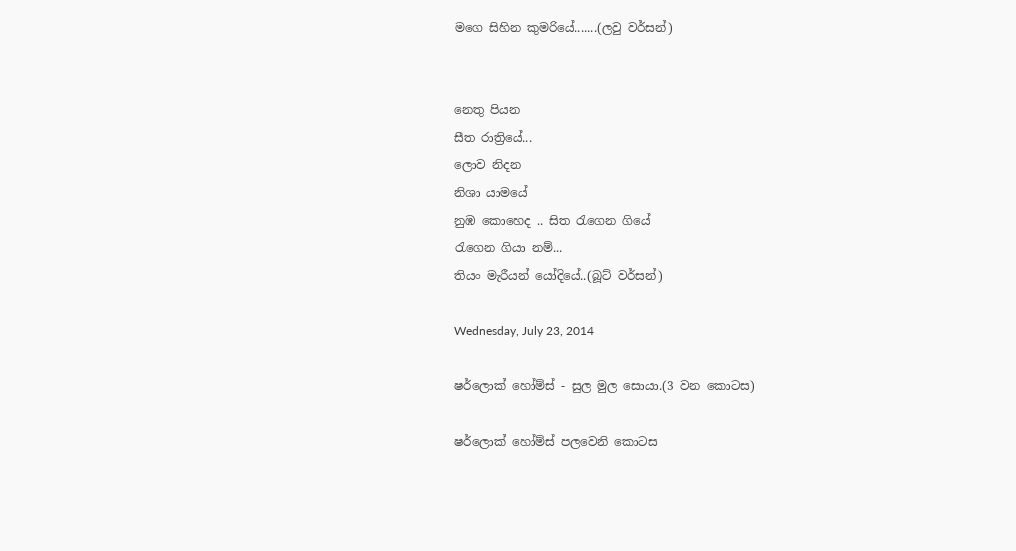මගෙ සිහින කුමරියේ.......(ලවු වර්සන්)


නෙතු පියන
සීත රාත්‍රියේ...
ලොව නිදන
නිශා යාමයේ
නුඹ කොහෙද .. සිත රැගෙන ගියේ
රැගෙන ගියා නම්...
තියං මැරීයන් යෝදියේ..(බූට් වර්සන්)

Wednesday, July 23, 2014

ෂර්ලොක් හෝම්ස් - සුල මුල සොයා.(3 වන කොටස)

ෂර්ලොක් හෝම්ස් පලවෙනි කොටස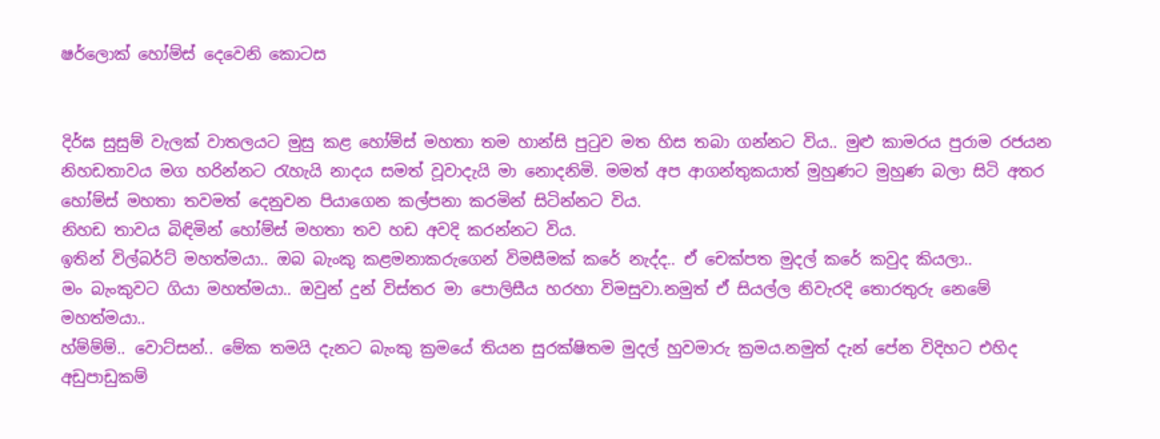ෂර්ලොක් හෝම්ස් දෙවෙනි කොටස


දිර්ඝ සුසුම් වැලක් වාතලයට මුසු කළ හෝම්ස් මහතා තම හාන්සි පුටුව මත හිස තබා ‍ගන්නට විය.. මුළු කාමරය පුරාම රජයන නිහඩතාවය මග හරින්නට රැහැයි නාදය සමත් වූවාදැයි මා නොදනිමි. මමත් අප ආගන්තුකයාත් මුහුණට මුහුණ බලා සිටි අතර හෝම්ස් මහතා තවමත් දෙනුවන පියාගෙන කල්පනා කරමින් සිටින්නට විය.
නිහඩ තාවය බිඳිමින් හෝම්ස් මහතා තව හඩ අවදි කරන්නට විය.
ඉතින් විල්බර්ට් මහත්මයා.. ඔබ බැංකු කළමනාකරුගෙන් විමසීමක් කරේ නැද්ද.. ඒ චෙක්පත මුදල් කරේ කවුද කියලා..
මං බැංකුවට ගියා මහත්මයා.. ඔවුන් දුන් විස්තර මා පොලිසීය හරහා විමසුවා.නමුත් ඒ සියල්ල නිවැරදි තොරතුරු නෙමේ මහත්මයා..
හ්ම්ම්ම්.. වොට්සන්.. මේක තමයි දැනට බැංකු ක්‍රමයේ තියන සුරක්ෂිතම මුදල් හුවමාරු ක්‍රමය.නමුත් දැන් පේන විදිහට එහිද අඩුපාඩුකම්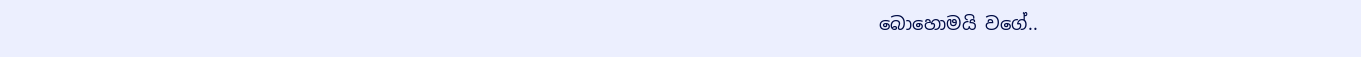බොහොමයි වගේ..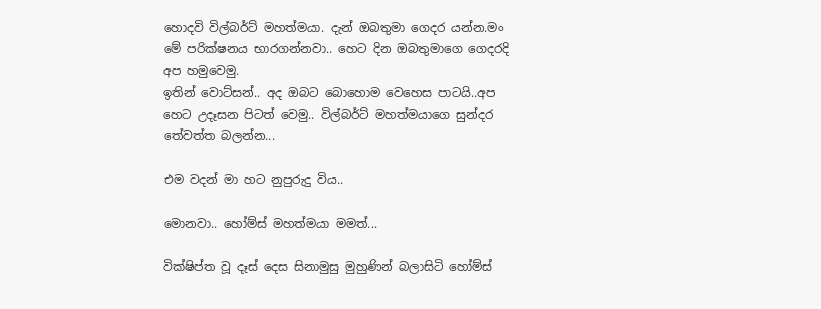හොදවි විල්බර්ට් මහත්මයා. දැන් ඔබතුමා ගෙදර යන්න.මං මේ පරික්ෂනය භාරගන්නවා.. හෙට දින ඔබතුමාගෙ ගෙදරදි අප හමුවෙමු.
ඉතින් වොට්සන්.. අද ඔබට බොහොම වෙහෙස පාටයි..අප හෙට උදෑසන පිටත් වෙමු.. විල්බර්ට් මහත්මයාගෙ සුන්දර තේවත්ත බලන්න...

එම වදන් මා හට නුපුරුදු විය..

මොනවා.. හෝම්ස් මහත්මයා මමත්...

වික්ෂිප්ත වූ දෑස් දෙස සිනාමුසු මුහුණින් බලාසිටි හෝම්ස්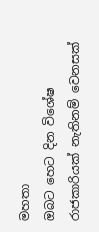මහතා
ඔබට හෙට දින විශේෂ රාජකාරියක් නැතිනම් වෙනසක්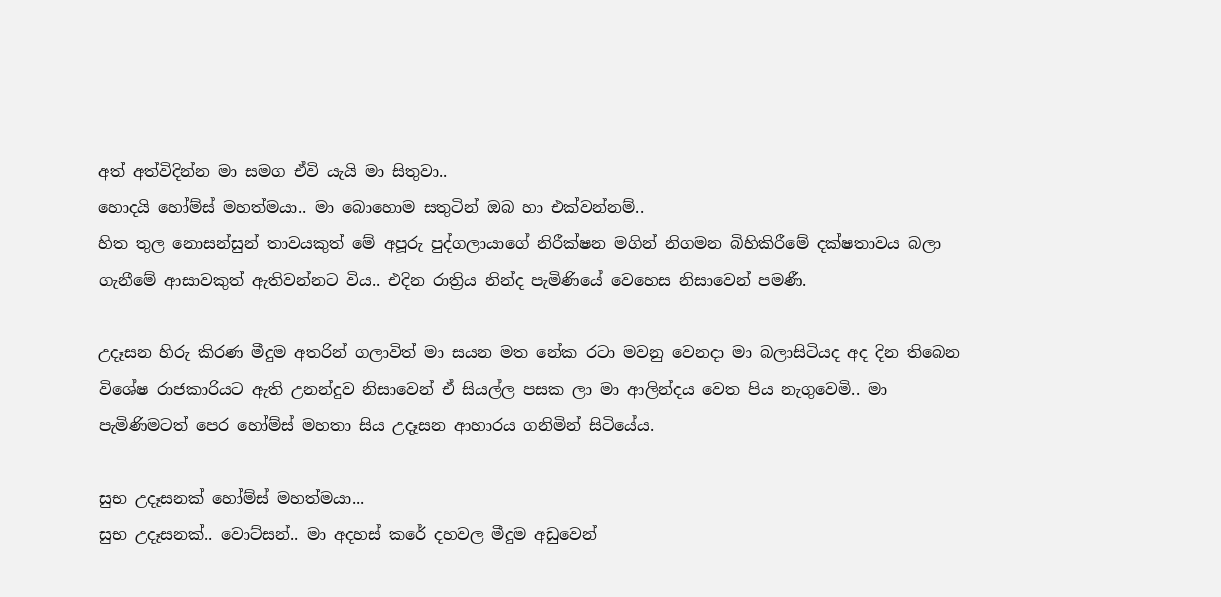අත් අත්විදින්න මා සමග ඒවි යැයි මා සිතුවා..
හොදයි හෝම්ස් මහත්මයා.. මා බොහොම සතුටින් ඔබ හා එක්වන්නම්..
හිත තුල නොසන්සුන් තාවයකුත් මේ අපූරු පුද්ගලායාගේ නිරීක්ෂන මගින් නිගමන බිහිකිරීමේ දක්ෂතාවය බලා ගැනීමේ ආසාවකුත් ඇතිවන්නට විය.. එදින රාත්‍රිය නින්ද පැමිණියේ වෙහෙස නිසාවෙන් පමණී.

උදෑසන හිරු කිරණ මීදුම අතරින් ගලාවිත් මා සයන මත නේක රටා මවනු වෙනදා මා බලාසිටියද අද දින තිබෙන විශේෂ රාජකාරියට ඇති උනන්දුව නිසාවෙන් ඒ සියල්ල පසක ලා මා ආලින්දය වෙත පිය නැගුවෙමි.. මා පැමිණිමටත් පෙර හෝම්ස් මහතා සිය උදෑසන ආහාරය ගනිමින් සිටියේය.

සුභ උදෑසනක් හෝම්ස් මහත්මයා...
සුභ උදෑසනක්.. වොට්සන්.. මා අදහස් කරේ දහවල මීදුම අඩුවෙන්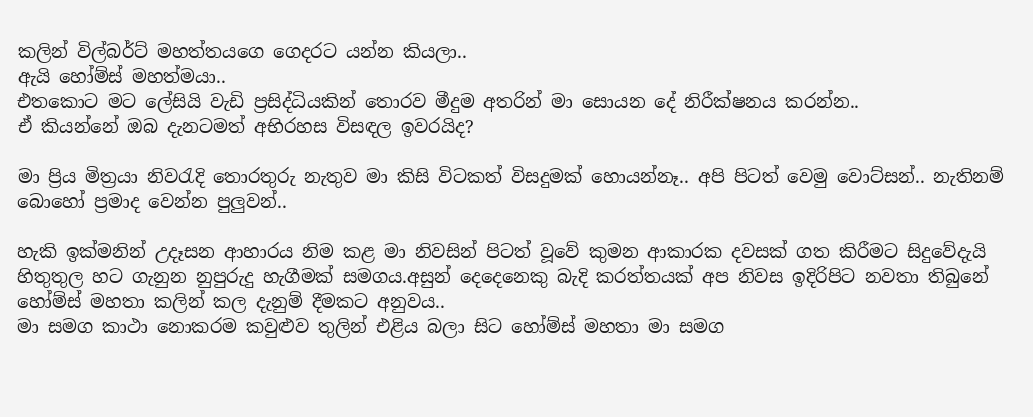කලින් විල්බර්ට් මහත්තයගෙ ගෙදරට යන්න කියලා..
ඇයි හෝම්ස් මහත්මයා..
එතකොට මට ලේසියි වැඩි ප්‍රසිද්ධියකින් තොරව මීදුම අතරින් මා සොයන දේ නිරීක්ෂනය කරන්න..
ඒ කියන්නේ ඔබ දැනටමත් අභිරහස විසඳල ඉවරයිද?

මා ප්‍රිය මිත්‍රයා නිවරැදි තොරතුරු නැතුව මා කිසි විටකත් විසදුමක් හොයන්නෑ.. අපි පිටත් වෙමු වොට්සන්.. නැතිනම් බොහෝ ප්‍රමාද වෙන්න පුලුවන්..

හැකි ඉක්මනින් උදෑසන ආහාරය නිම කළ මා නිවසින් පිටත් වූවේ කුමන ආකාරක දවසක් ගත කිරීමට සිදුවේදැයි හිතුතුල හට ගැනුන නුපුරුදු හැගීමක් සමගය.අසුන් දෙදෙනෙකු බැදි කරත්තයක් අප නිවස ඉදිරිපිට නවතා තිබුනේ හෝම්ස් මහතා කලින් කල දැනුම් දීමකට අනුවය..
මා සමග කාථා නොකරම කවුළුව ‍තුලින් එළිය බලා සිට හෝම්ස් මහතා මා සමග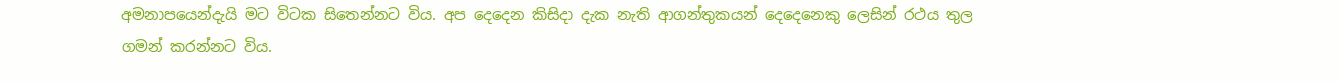අමනාපයෙන්දැයි මට විටක සිතෙන්නට විය. අප දෙදෙන කිසිදා දැක නැති ආගන්තුකයන් දෙදෙනෙකු ලෙසින් රථය තුල ගමන් කරන්නට විය.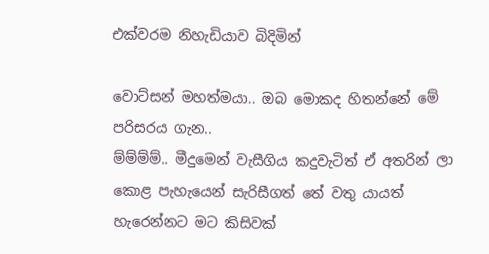එක්වරම නිහැඩියාව බිදිමින්

වොට්සන් මහත්මයා.. ඔබ මොකද හිතන්නේ මේ පරිසරය ගැන..
ම්ම්ම්ම්.. මීදුමෙන් වැසීගිය කදුවැටිත් ඒ අතරින් ලා කොළ පැහැයෙන් සැරිසීගත් තේ වතු යායත් හැරෙන්නට මට කිසිවක්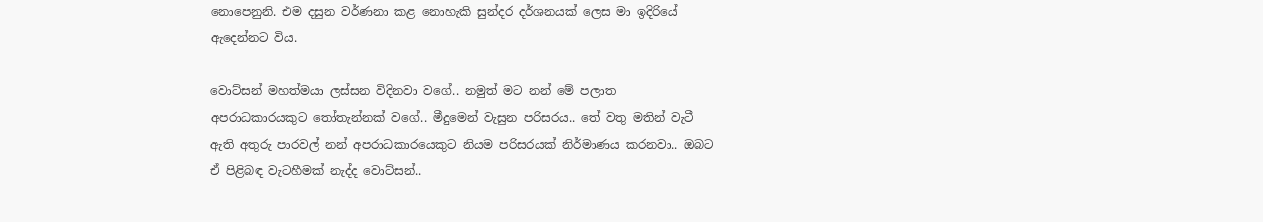නොපෙනුනි. එම දසුන වර්ණනා කළ නොහැකි සුන්දර දර්ශනයක් ලෙස මා ඉදිරියේ ඇදෙන්නට විය.

වොට්සන් මහත්මයා ලස්සන විදිනවා වගේ.. නමුත් මට නන් මේ ‍පලාත අපරාධකාරයකුට තෝතැන්නක් වගේ.. මීදුමෙන් වැසුන පරිසරය.. තේ වතු මතින් වැටී ඇති අතුරු පාරවල් නන් අපරාධකාරයෙකුට නියම පරිසරයක් නිර්මාණය කරනවා.. ඔබට ඒ පිළිබඳ වැටහීමක් නැද්ද වොට්සන්..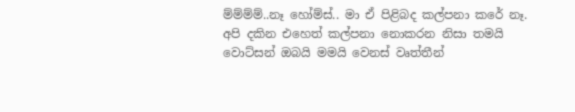ම්ම්ම්ම්..නෑ හෝම්ස්.. මා ඒ පිළිබද කල්පනා කරේ නෑ.
අපි දකින එහෙත් කල්පනා නොකරන නිසා තමයි වොට්සන් ඔබයි මමයි වෙනස් වෘත්තීන්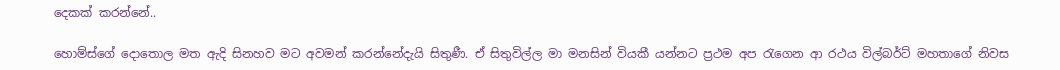දෙකක් කරන්නේ..

හොම්ස්ගේ දොතොල මත ඇදි සිනහව මට අවමන් ක‍රන්නේදැයි සිතුණී. ඒ සිතුවිල්ල මා මනසින් වියකී යන්නට ප්‍රථම අප රැගෙන ආ රථය විල්බර්ට් මහතාගේ ‍නිවස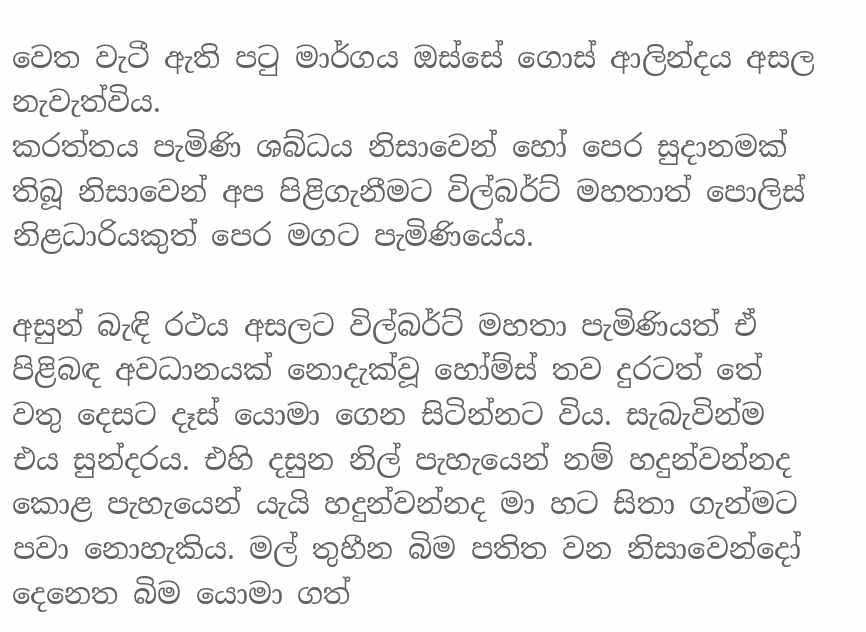වෙත වැටී ඇති පටු මාර්ගය ඔස්සේ ගොස් ආලින්දය අසල නැවැත්විය.
කරත්තය පැමිණි ශබ්ධය නිසාවෙන් ‍හෝ පෙර සුදානමක් තිබූ නිසාවෙන් අප පිළිගැනීමට විල්බර්ට් මහතාත් පොලිස් නිළධාරියකුත් පෙර මගට පැමිණියේය.

අසුන් බැඳි රථය අසලට විල්බර්ට් මහතා පැමිණියත් ඒ පිළිබඳ අවධානයක් නොදැක්වූ හෝම්ස් තව දුරටත් තේ වතු දෙසට දෑස් යොමා ගෙන සිටින්නට විය. සැබැවින්ම එය සුන්දරය. එහි දසුන නිල් පැහැයෙන් නම් හදුන්වන්නද කොළ පැහැයෙන් යැයි හදුන්වන්නද මා හට සිතා ගැන්මට පවා නොහැකිය. මල් තුහීන බිම පතිත වන නිසාවෙන්දෝ දෙනෙත බිම යොමා ගත්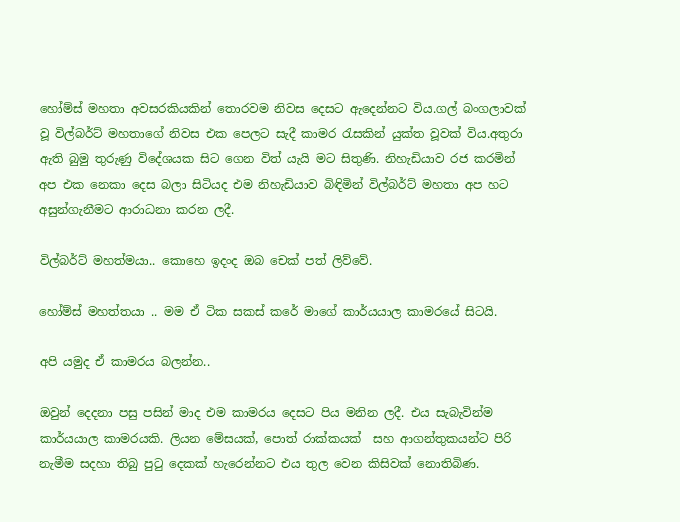හෝම්ස් මහතා අවසරකියකින් තොරවම නිවස දෙසට ඇදෙන්නට විය.ගල් බංගලාවක් වූ විල්බර්ට් මහතාගේ නිවස එක පෙලට සැදී කාමර රැසකින් යුක්ත වූවක් විය.අතුරා ඇති බුමු තුරුණු විදේශයක සිට ගෙන විත් යැයි මට සිතුණි. නිහැඩියාව රජ කරමින් අප එක නෙකා දෙස බලා සිටියද එම නිහැඩියාව බිඳිමින් විල්බර්ට් මහතා අප හට අසුන්ගැනීමට ආරාධනා කරන ලදී.

විල්බර්ට් මහත්මයා.. කොහෙ ඉදංද ඔබ චෙක් පත් ලිව්වේ.

හෝම්ස් මහත්තයා .. මම ඒ ටික සකස් කරේ මාගේ කාර්යයාල කාමරයේ සිටයි.

අපි යමුද ඒ කාමරය බලන්න..

ඔවුන් දෙදනා පසු පසින් මාද එම කාමරය දෙසට පිය මනින ලදී. එය සැබැවින්ම කාර්යයාල කාමරයකි. ලියන මේසයක්, පොත් රාක්කයක්  සහ ආගන්තුකයන්ට පිරි නැමීම සදහා තිබු පුටු දෙකක් හැරෙන්නට එය තුල වෙන කිසිවක් නොතිබිණ.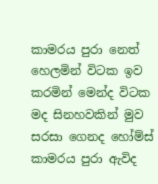කාමරය පුරා නෙත් හෙලමින් විටක ඉව කරමින් මෙන්ද විටක මද සිනහවකින් මුව සරසා ගෙනද හෝම්ස් කාමරය පුරා ඇවිද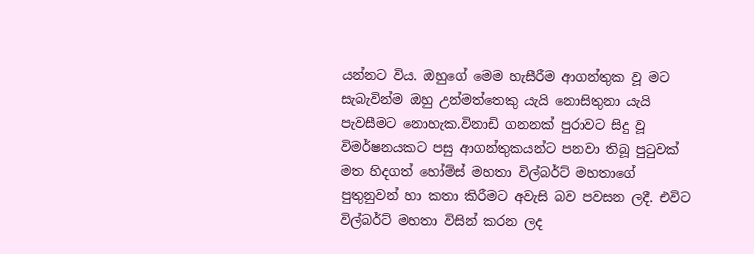යන්නට විය. ඔහුගේ මෙම හැසීරීම ආගන්තුක වූ මට සැබැවින්ම ඔහු උන්මත්තෙකු යැයි නොසිතුනා යැයි පැවසීමට නොහැක.විනාඩි ගනනක් පුරාවට සිදු වූ විමර්ෂනයකට පසු ආගන්තුකයන්ට පනවා තිබූ පුටුවක් මත හිදගත් හෝම්ස් මහතා විල්බර්ට් මහතාගේ පුතුනුවන් හා කතා කිරීමට අවැසි බව පවසන ලදී. එවිට විල්බර්ට් මහතා විසින් කරන ලද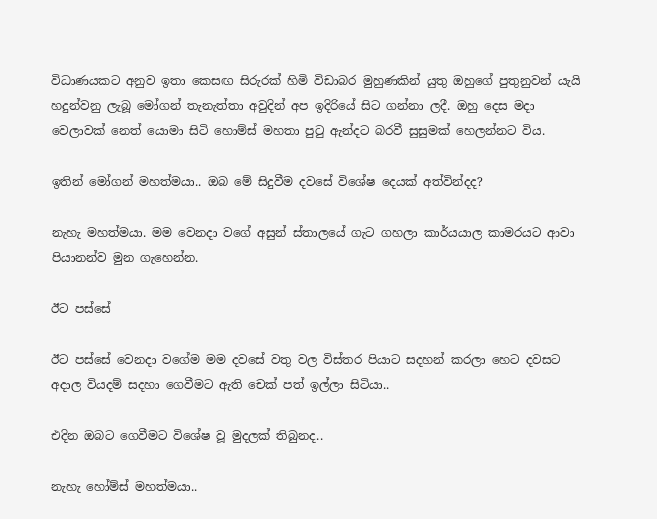විධාණයකට අනුව ඉතා කෙසඟ සිරුරක් හිමි විඩාබර මුහුණකින් යුතු ඔහුගේ පුතුනුවන් යැයි හදුන්වනු ලැබූ මෝගන් තැනැත්තා අවුදින් අප ඉදිරියේ සිට ගන්නා ලදී. ඔහු දෙස මදා වෙලාවක් නෙත් යොමා සිටි හොම්ස් මහතා පුටු ඇන්දට බරවී සුසුමක් හෙලන්නට විය.

ඉතින් මෝගන් මහත්මයා.. ඔබ මේ සිදුවීම දවසේ විශේෂ දෙයක් අත්වින්දද?

නැහැ මහත්මයා. මම වෙනදා වගේ අසුන් ස්තාලයේ ගැට ගහලා කාර්යයාල කාමරයට ආවා පියානන්ව මුන ගැහෙන්න.

ඊට පස්සේ

ඊට පස්සේ වෙනදා වගේම මම දවසේ වතු වල විස්තර පියාට සදහන් කරලා හෙට දවසට අදාල වියදම් සදහා ගෙවීමට ඇති චෙක් පත් ඉල්ලා සිටියා..

එදින ඔබට ගෙවීමට විශේෂ වූ මුදලක් තිබුනද..

නැහැ හෝම්ස් මහත්මයා..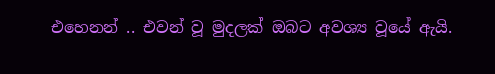එහෙනන් .. එවන් වූ මුදලක් ඔබට අවශ්‍ය වූයේ ඇයි.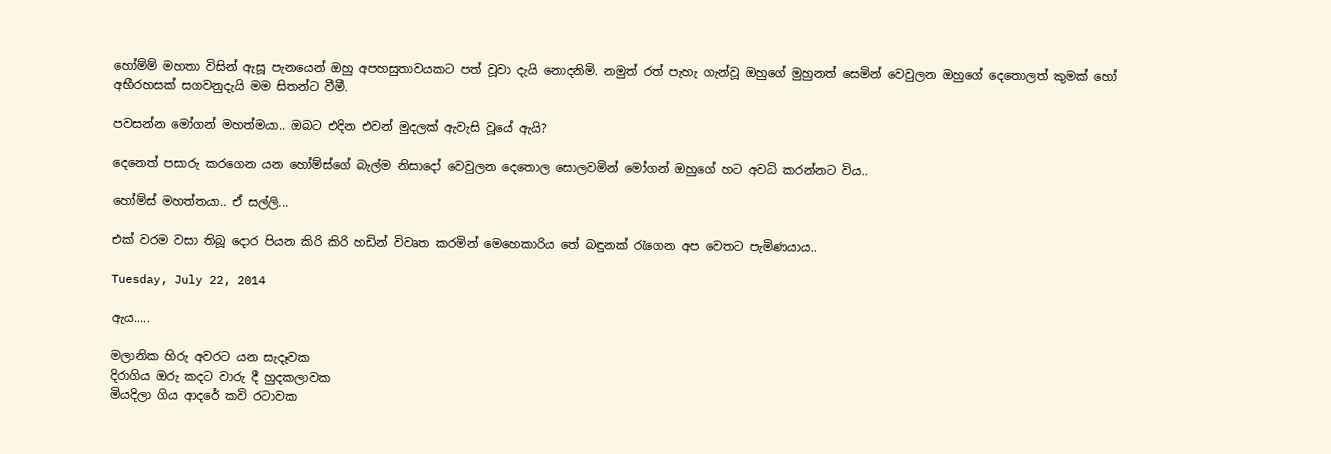හෝම්ම් මහතා විසින් ඇසූ පැනයෙන් ඔහු අපහසුතාවයකට පත් වූවා දැයි නොදනිමි. නමුත් රත් පැහැ ගැන්වූ ඔහුගේ මුහුනත් සෙමින් වෙවුලන ඔහුගේ දෙතොලත් කුමක් හෝ අභීරහසක් සගවනුදැයි මම සිතන්ට වීමී.

පවසන්න මෝගන් මහත්මයා.. ඔබට එදින එවන් මුදලක් ඇවැසි වූයේ ඇයි?

දෙනෙත් පසාරු කරගෙන යන හෝම්ස්ගේ බැල්ම නිසාදෝ වෙවුලන දෙතොල සොලවමින් මෝගන් ඔහුගේ හට අවධි කරන්නට විය..

හෝම්ස් මහත්තයා.. ඒ සල්ලි...

එක් වරම වසා තිබූ දොර පියන කිරි කිරි හඩින් විවෘත කරමින් මෙහෙකාරිය තේ බඳුනක් රැගෙන අප වෙතට පැමිණයාය..

Tuesday, July 22, 2014

ඇය.....

මලානික හිරු අවරට යන සැදෑවක
දිරාගිය ඔරු කදට වාරු දී හුදකලාවක
මියදිලා ගිය ආදරේ කවි රටාවක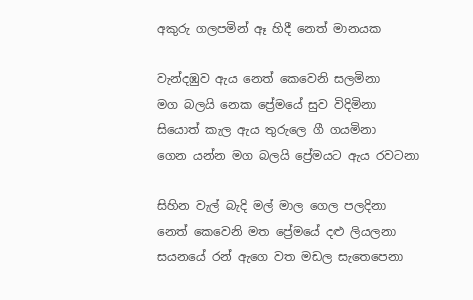අකුරු ගලපමින් ඈ හිදී නෙත් මානයක

වැන්දඹුව ඇය නෙත් කෙවෙනි සලමිනා
මග බලයි නෙක ප්‍රේමයේ සුව විදිමිනා
සියොත් කැල ඇය තුරුලෙ ගී ගයමිනා
ගෙන යන්න මග බලයි ප්‍රේමයට ඇය රවටනා

සිහින වැල් බැදි මල් මාල ගෙල පලදිනා
නෙත් කෙවෙනි මත ප්‍රේමයේ දළු ලියලනා
සයනයේ රන් ඇගෙ වත මඩල සැතෙපෙනා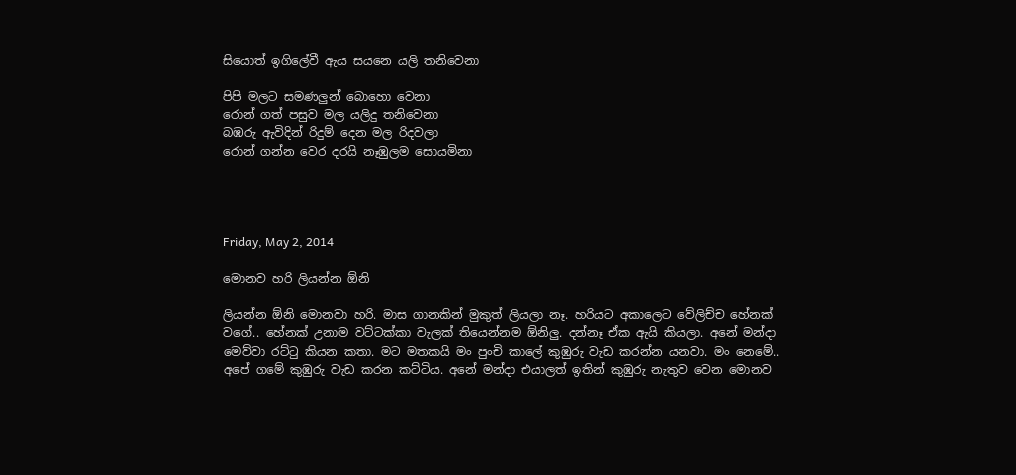සියොත් ඉගිලේවී ඇය සයනෙ යලි තනිවෙනා

පිපි මලට සමණලුන් බොහො වෙනා
රොන් ගත් පසුව මල යලිදු තනිවෙනා
බඹරු ඇවිදින් රිදුම් දෙන මල රිදවලා
රොන් ගන්න වෙර දරයි නෑඹුලම සොයමිනා




Friday, May 2, 2014

මොනව හරි ලියන්න ඕනි

ලියන්න ඕනි මොනවා හරි. මාස ගානකින් මුකුත් ලියලා නෑ. හරියට අකාලෙට වේලිච්ච හේනක් වගේ.. හේනක් උනාම වට්ටක්කා වැලක් තියෙන්නම ඕනිලු. දන්නෑ ඒක ඇයි කියලා. අනේ මන්දා මෙව්වා රට්ටු කියන කතා. මට මතකයි මං පුංචි කාලේ කුඹුරු වැඩ කරන්න යනවා. මං නෙමේ.. අපේ ගමේ කුඹුරු වැඩ කරන කට්ටිය. අනේ මන්දා එයාලත් ඉතින් කුඹුරු නැතුව වෙන මොනව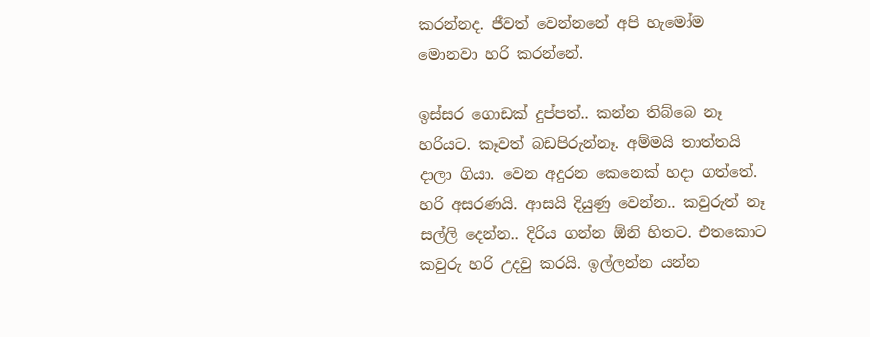කරන්නද. ජීවත් වෙන්නනේ අපි හැමෝම මොනවා හරි කරන්නේ.

ඉස්සර ගොඩක් දුප්පත්.. කන්න තිබ්බෙ නෑ හරියට. කෑවත් බඩපිරුන්නෑ. අම්මයි තාත්තයි දාලා ගියා. වෙන අදුරන කෙනෙක් හදා ගත්තේ. හරි අසරණයි. ආසයි දියුණු වෙන්න.. කවුරුත් නෑ සල්ලි දෙන්න.. දිරිය ගන්න ඕනි හිතට. එතකොට කවුරු හරි උදවු කරයි. ඉල්ලන්න යන්න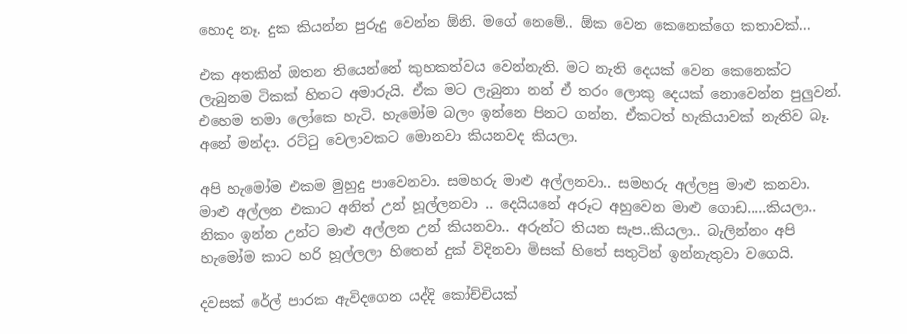හොද නෑ. දුක කියන්න පුරුදු වෙන්න ඕනි. මගේ නෙමේ.. ඕක වෙන කෙනෙක්ගෙ කතාවක්...

එක අතකින් ඔතන තියෙන්නේ කුහකත්වය වෙන්නැති. මට නැති දෙයක් වෙන කෙනෙක්ට ලැබුනම ටිකක් හිතට අමාරුයි. ඒක මට ලැබුනා නන් ඒ තරං ලොකු දෙයක් නොවෙන්න පුලුවන්. එහෙම තමා ලෝකෙ හැටි. හැමෝම බලං ඉන්නෙ පිනට ගන්න. ඒකටත් හැකියාවක් නැතිව බෑ. අනේ මන්දා. රට්ටු වෙලාවකට මොනවා කියනවද කියලා.

අපි හැමෝම එකම මුහුදු පාවෙනවා. සමහරු මාළු අල්ලනවා.. සමහරු අල්ලපු මාළු කනවා. මාළු අල්ලන එකාට අනිත් උන් හූල්ලනවා .. දෙයියනේ අරූට අහුවෙන මාළු ගොඩ.....කියලා.. නිකං ඉන්න උන්ට මාළු අල්ලන උන් කියනවා.. අරුන්ට තියන සැප..කියලා.. බැලින්නං අපි හැමෝම කාට හරි හූල්ලලා හිතෙන් දුක් විදිනවා මිසක් හිතේ සතුටින් ඉන්නැතුවා වගෙයි.

දවසක් රේල් පාරක ඇවිදගෙන යද්දි කෝච්චියක්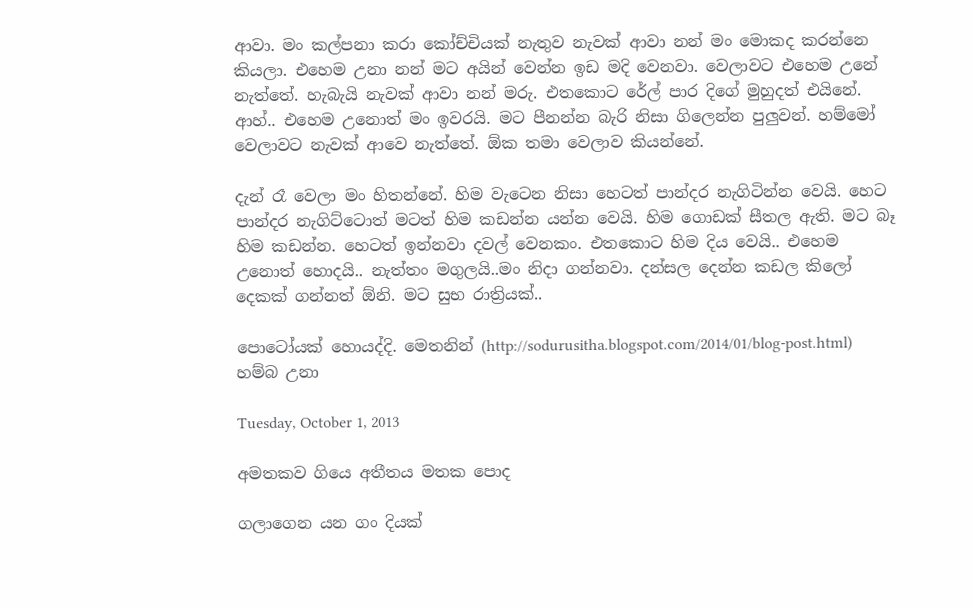ආවා. මං කල්පනා කරා කෝච්චියක් නැතුව නැවක් ආවා නන් මං මොකද කරන්නෙ කියලා. එහෙම උනා නන් මට අයින් වෙන්න ඉඩ මදි වෙනවා. වෙලාවට එහෙම උනේ නැත්තේ. හැබැයි නැවක් ආවා නන් මරු. එතකොට රේල් පාර දිගේ මුහුදත් එයිනේ. ආහ්.. එහෙම උනොත් මං ඉවරයි. මට පීනන්න බැරි නිසා ගිලෙන්න පුලුවන්. හම්මෝ වෙලාවට නැවක් ආවෙ නැත්තේ. ඕක තමා වෙලාව කියන්නේ.

දැන් රෑ වෙලා මං හිතන්නේ. හිම වැටෙන නිසා හෙටත් පාන්දර නැගිටින්න වෙයි. හෙට පාන්දර නැගිට්ටොත් මටත් හිම කඩන්න යන්න වෙයි. හිම ගොඩක් සීතල ඇති. මට බෑ හිම කඩන්න. හෙටත් ඉන්නවා දවල් වෙනකං. එතකොට හිම දිය වෙයි.. එහෙම උනොත් හොදයි.. නැත්තං මගුලයි..මං නිදා ගන්නවා. දන්සල දෙන්න කඩල කිලෝ දෙකක් ගන්නත් ඕනි. මට සුභ රාත්‍රියක්..

පොටෝයක් හොයද්දි. මෙතනින් (http://sodurusitha.blogspot.com/2014/01/blog-post.html) හම්බ උනා

Tuesday, October 1, 2013

අමතකව ගියෙ අතීතය මතක පොද

ගලාගෙන යන ගං දියක්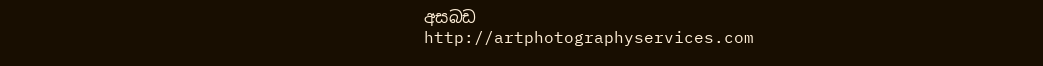අසබඩ
http://artphotographyservices.com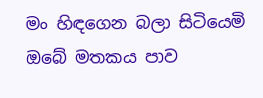මං හිඳගෙන බලා සිටියෙමි
ඔබේ මතකය පාව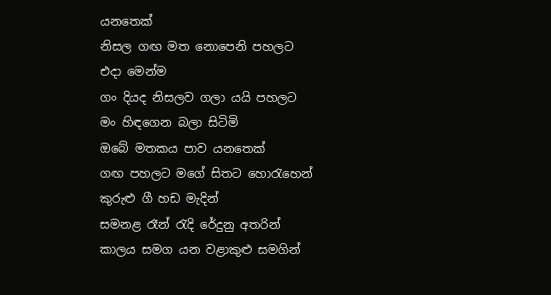යනතෙක්
නිසල ගඟ මත නොපෙනි පහලට
එදා මෙන්ම
ගං දියද නිසලව ගලා යයි පහලට
මං හිඳගෙන බලා සිටිමි
ඔබේ මතකය පාව යනතෙක්
ගඟ පහලට මගේ සිතට හොරැහෙන්
කුරුළු ගී හඩ මැදින්
සමනළ රෑන් රැදි රේදුනු අතරින්
කාලය සමග යන වළාකුළු සමගින්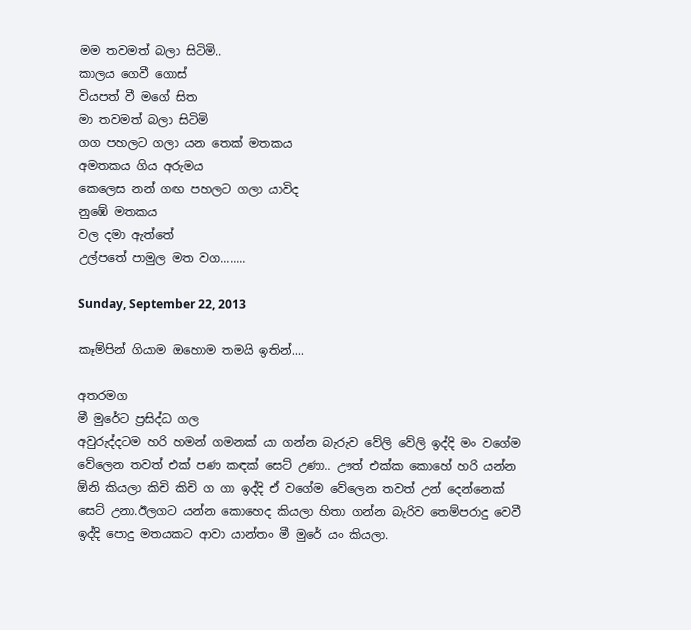මම තවමත් බලා සිටිමි..
කාලය ගෙවී ගොස්
වියපත් වී මගේ සිත
මා තවමත් බලා සිටිමි
ගග පහලට ගලා යන තෙක් මතකය
අමතකය ගිය අරුමය
කෙලෙස නන් ගඟ පහලට ගලා යාවිද
නුඹේ මතකය
වල දමා ඇත්තේ
උල්පතේ පාමුල මත වග........

Sunday, September 22, 2013

කෑම්පින් ගියාම ඔහොම තමයි ඉතින්....

අතරමග
මී මුරේට ප්‍රසිද්ධ ගල
අවුරුද්දටම හරි හමන් ගමනක් යා ගන්න බැරුව වේලි වේලි ඉද්දි මං වගේම වේලෙන තවත් එක් පණ කඳක් සෙට් උණා.. ඌත් එක්ක කොහේ හරි යන්න ඕනි කියලා කිචි කිචි ග ගා ඉද්දි ඒ වගේම වේලෙන තවත් උන් දෙන්නෙක් සෙට් උනා.ඊලගට යන්න කොහෙද කියලා හිතා ගන්න බැරිව තෙම්පරාදු වෙවී ඉද්දි පොදු මතයකට ආවා යාන්තං මී මුරේ යං කියලා.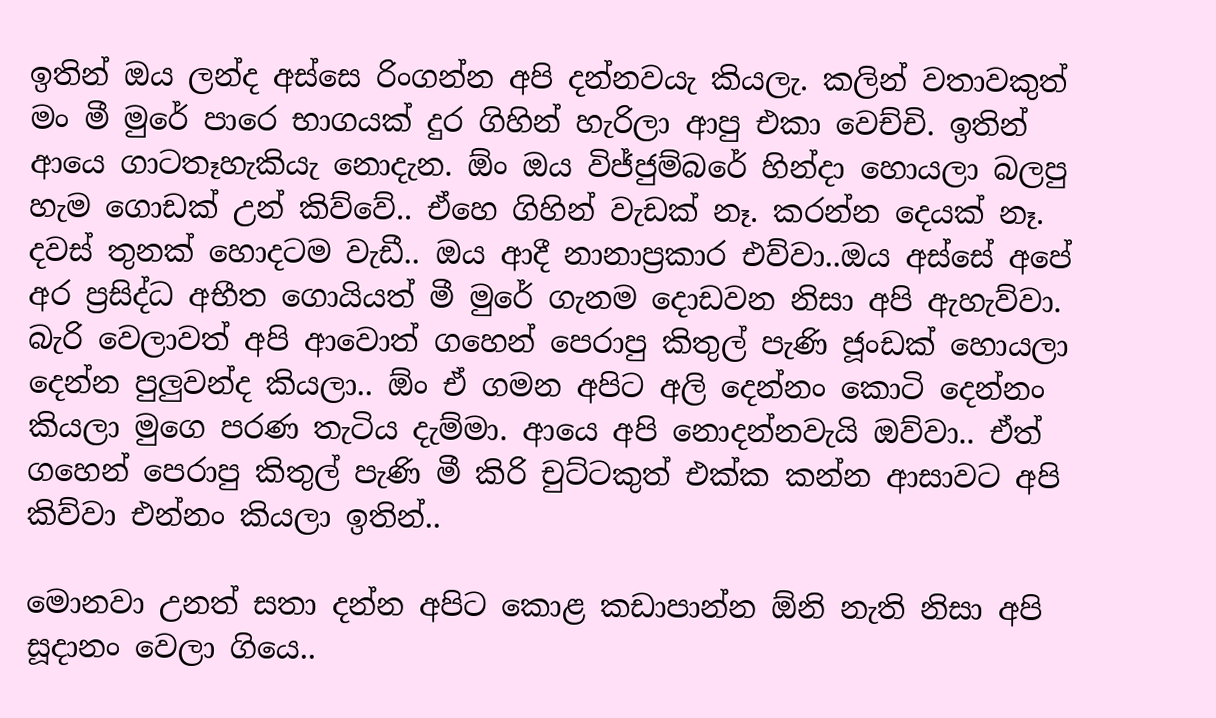ඉතින් ඔය ලන්ද අස්සෙ රිංගන්න අපි දන්නවයැ කියලැ. කලින් වතාවකුත් මං මී මුරේ පාරෙ භාගයක් දුර ගිහින් හැරිලා ආපු එකා වෙච්චි. ඉතින් ආයෙ ගාටතෑහැකියැ නොදැන. ඕං ඔය විජ්ජුම්බරේ හින්දා හොයලා බලපු හැම ගොඩක් උන් කිව්වේ.. ඒහෙ ගිහින් වැඩක් නෑ. කරන්න දෙයක් නෑ. දවස් තුනක් හොදටම වැඩී.. ඔය ආදී නානාප්‍රකාර එව්වා..ඔය අස්සේ අපේ අර ප්‍රසිද්ධ අභීත ගොයියත් මී මුරේ ගැනම දොඩවන නිසා අපි ඇහැව්වා. බැරි වෙලාවත් අපි ආවොත් ගහෙන් පෙරාපු කිතුල් පැණි ජූංඩක් හොයලා දෙන්න පුලුවන්ද කියලා.. ඕං ඒ ගමන අපිට අලි දෙන්නං කොටි දෙන්නං කියලා මුගෙ පරණ තැටිය දැම්මා. ආයෙ අපි නොදන්නවැයි ඔව්වා.. ඒත් ගහෙන් පෙරාපු කිතුල් පැණි මී කිරි චුට්ටකුත් එක්ක කන්න ආසාවට අපි කිව්වා එන්නං කියලා ඉතින්..

මොනවා උනත් සතා දන්න අපිට කොළ කඩාපාන්න ඕනි නැති නිසා අපි සූදානං වෙලා ගියෙ..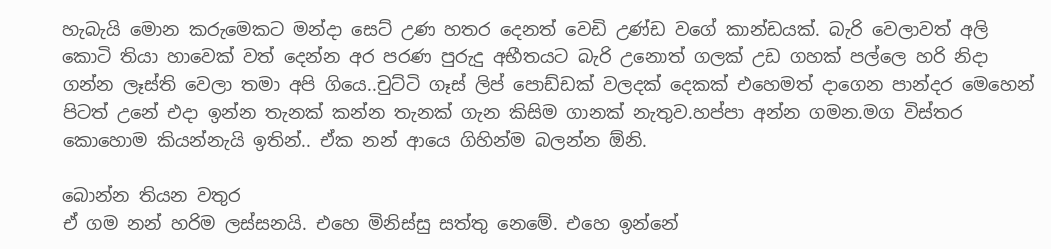හැබැයි මොන කරුමෙකට මන්දා සෙට් උණ හතර දෙනත් වෙඩි උණ්ඩ වගේ කාන්ඩයක්. බැරි වෙලාවත් අලි කොටි තියා හාවෙක් වත් දෙන්න අර පරණ පුරුදු අභීතයට බැරි උනොත් ගලක් උඩ ගහක් පල්ලෙ හරි නිදා ගන්න ලෑස්ති වෙලා තමා අපි ගියෙ..චුට්ටි ගෑස් ලිප් පොඩ්ඩක් වලදක් දෙකක් එහෙමත් දාගෙන පාන්දර මෙහෙන් පිටත් උනේ එදා ඉන්න තැනක් කන්න තැනක් ගැන කිසිම ගානක් නැතුව.හප්පා අන්න ගමන.මග විස්තර කොහොම කියන්නැයි ඉතින්.. ඒක නන් ආයෙ ගිහින්ම බලන්න ඕනි.

බොන්න තියන වතුර
ඒ ගම නන් හරිම ලස්සනයි. එහෙ මිනිස්සු සත්තු නෙමේ. එහෙ ඉන්නේ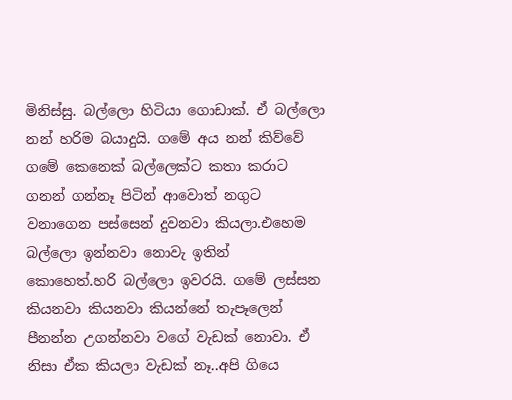මිනිස්සු. බල්ලො හිටියා ගොඩාක්. ඒ බල්ලො නන් හරිම බයාදුයි. ගමේ අය නන් කිව්වේ ගමේ කෙනෙක් බල්ලෙක්ට කතා කරාට ගනන් ගන්නෑ පිටින් ආවොත් නගුට වනාගෙන පස්සෙන් දුවනවා කියලා.එහෙම බල්ලො ඉන්නවා නොවැ ඉතින් කොහෙත්.හරි බල්ලො ඉවරයි. ගමේ ලස්සන කියනවා කියනවා කියන්නේ තැපෑලෙන් පීනන්න උගන්නවා වගේ වැඩක් නොවා. ඒ නිසා ඒක කියලා වැඩක් නෑ..අපි ගියෙ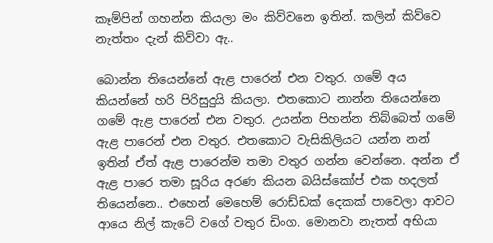කෑම්පින් ගහන්න කියලා මං කිව්වනෙ ඉතින්. කලින් කිව්වෙ නැත්තං දැන් කිව්වා ඇ..

බොන්න තියෙන්නේ ඇළ පාරෙන් එන වතුර. ගමේ අය කියන්නේ හරි පිරිසුදුයි කියලා. එතකොට නාන්න තියෙන්නෙ ගමේ ඇළ පාරෙන් එන වතුර. උයන්න පිහන්න තිබ්බෙත් ගමේ ඇළ පාරෙන් එන වතුර. එතකොට වැසිකිලියට යන්න නන් ඉතින් ඒත් ඇළ පාරෙන්ම තමා වතුර ගන්න වෙන්නෙ. අන්න ඒ ඇළ පාරෙ තමා සූරිය අරණ කියන බයිස්කෝප් එක හදලත් තියෙන්නෙ.. එහෙන් මෙහෙම් රොඩ්ඩක් දෙකක් පාවෙලා ආවට ආයෙ නිල් කැටේ වගේ වතුර ඩිංග. මොනවා නැතත් අභියා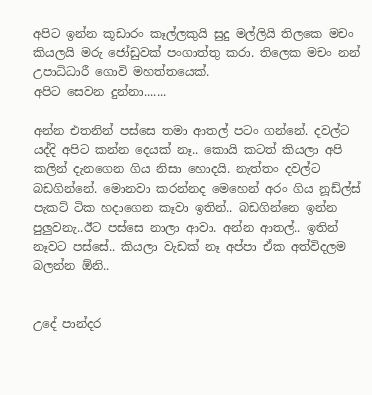අපිට ඉන්න කූඩාරං කෑල්ලකුයි සුදු මල්ලියි තිලකෙ මචං කියලයි මරු ජෝඩුවක් පංගාත්තු කරා. තිලෙක මචං නන් උපාධිධාරී ගොවි මහත්තයෙක්.
අපිට සෙවන දුන්නා.......

අන්න එතනින් පස්සෙ තමා ආතල් පටං ගන්නේ. දවල්ට යද්දි අපිට කන්න දෙයක් නෑ.. කොයි කටත් කියලා අපි කලින් දැනගෙන ගිය නිසා හොදයි. නැත්තං දවල්ට බඩගින්නේ. මොනවා කරන්නද මෙහෙන් අරං ගිය නූඩ්ල්ස් පැකට් ටික හදාගෙන කෑවා ඉතින්.. බඩගින්නෙ ඉන්න පුලුවනැ..ඊට පස්සෙ නාලා ආවා. අන්න ආතල්.. ඉතින් නෑවට පස්සේ.. කියලා වැඩක් නෑ අප්පා ඒක අත්විදලම බලන්න ඕනි..


උදේ පාන්දර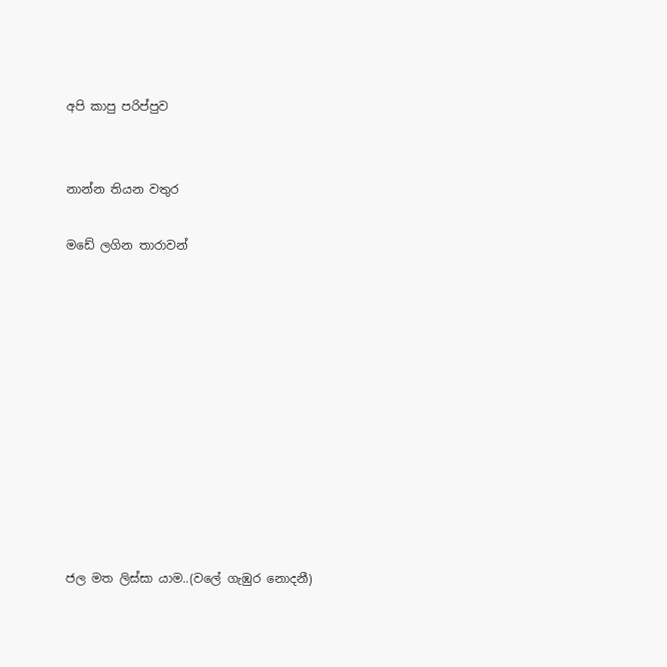අපි කාපු පරිප්පුව


නාන්න තියන වතුර

මඩේ ලගින තාරාවන්











ජල මත ලිස්සා යාම..(වලේ ගැඹුර නොදනී)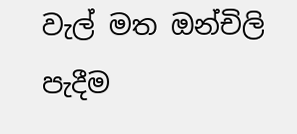වැල් මත ඔන්චිලි පැදීම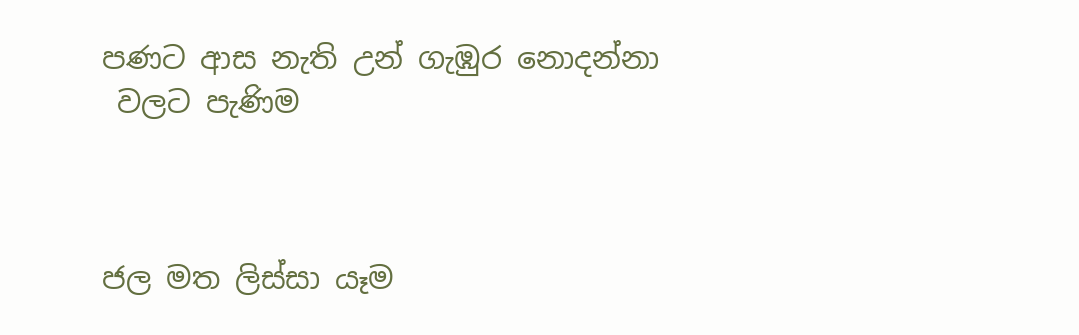පණට ආස නැති උන් ගැඹුර නොදන්නා
 වලට පැණිම



ජල මත ලිස්සා යෑම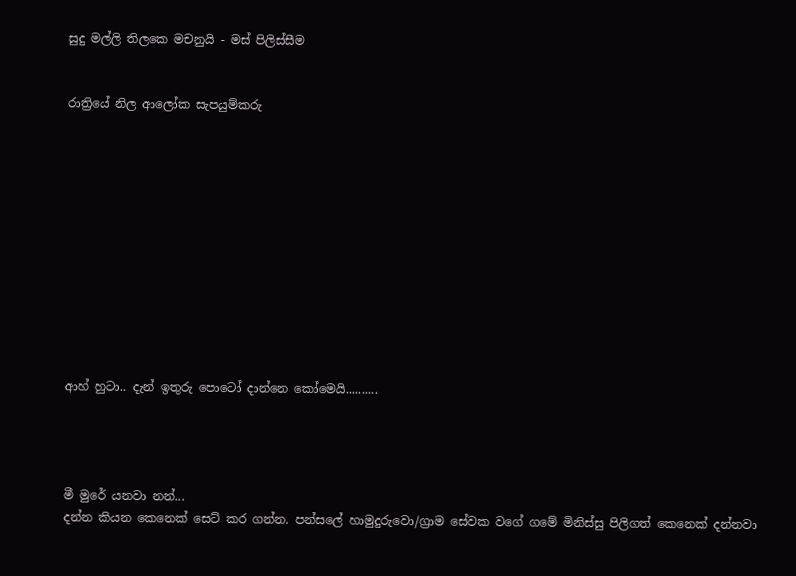සුදු මල්ලි තිලකෙ මචනුයි - මස් පිලිස්සීම


රාත්‍රියේ නිල ආලෝක සැපයුම්කරු












ආහ් හුටා.. දැන් ඉතුරු පොටෝ දාන්නෙ කෝමෙයි..........




මී මුරේ යනවා නන්...
දන්න කියන කෙනෙක් සෙට් කර ගන්න. පන්සලේ හාමුදුරුවො/ග්‍රාම සේවක වගේ ගමේ මිනිස්සු පිලිගත් කෙනෙක් දන්නවා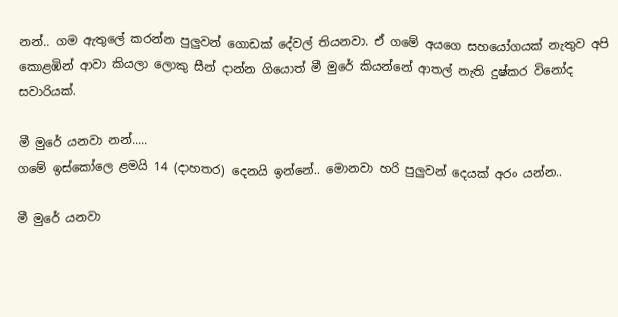නන්.. ගම ඇතුලේ කරන්න පුලුවන් ගොඩක් දේවල් තියනවා. ඒ ගමේ අයගෙ සහයෝගයක් නැතුව අපි කොළඹින් ආවා කියලා ලොකු සීන් දාන්න ගියොත් මී මුරේ කියන්නේ ආතල් නැති දුෂ්කර විනෝද සවාරියක්.

මී මුරේ යනවා නන්.....
ගමේ ඉස්කෝලෙ ළමයි 14 (දාහතර) දෙනයි ඉන්නේ.. මොනවා හරි පුලුවන් දෙයක් අරං යන්න..

මී මුරේ යනවා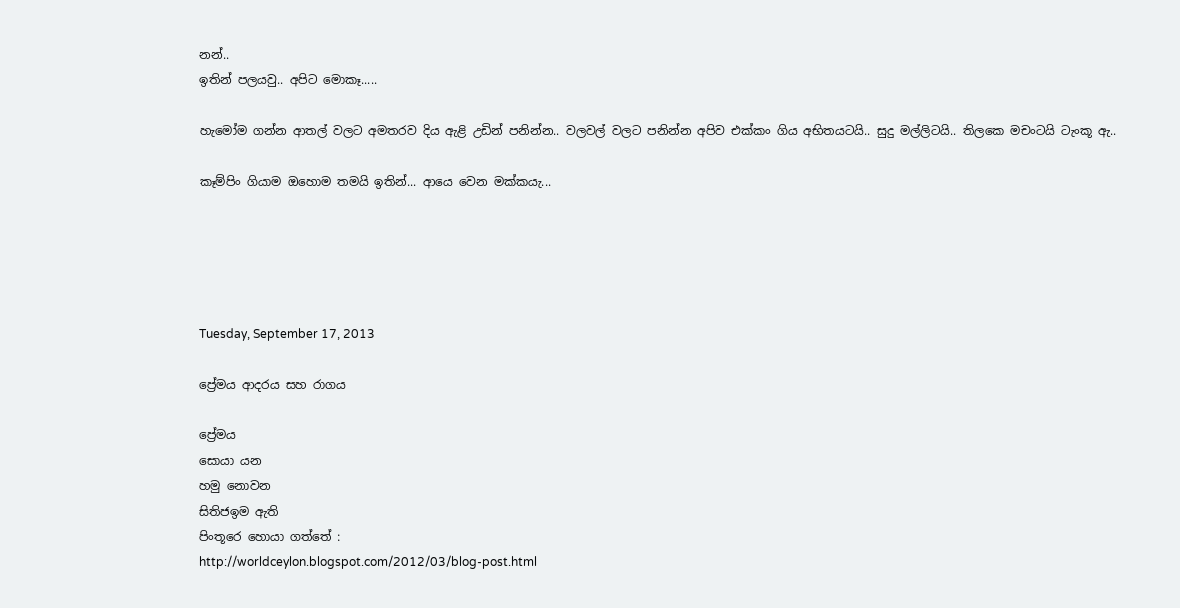නන්..
ඉතින් පලයවු.. අපිට මොකෑ.....

හැමෝම ගන්න ආතල් වලට අමතරව දිය ඇළි උඩින් පනින්න.. වලවල් වලට පනින්න අපිව එක්කං ගිය අභිතයටයි.. සුදු මල්ලිටයි.. තිලකෙ මචංටයි ටැංකූ ඇ..

කෑම්පිං ගියාම ඔහොම තමයි ඉතින්... ආයෙ වෙන මක්කයැ...





Tuesday, September 17, 2013

ප්‍රේමය ආදරය සහ රාගය

ප්‍රේමය
සොයා යන
හමු නොවන
සිතිජඉම ඇති
පිංතූරෙ හොයා ගත්තේ :
http://worldceylon.blogspot.com/2012/03/blog-post.html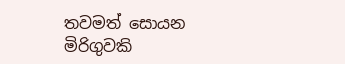තවමත් සොයන
මිරිගුවකි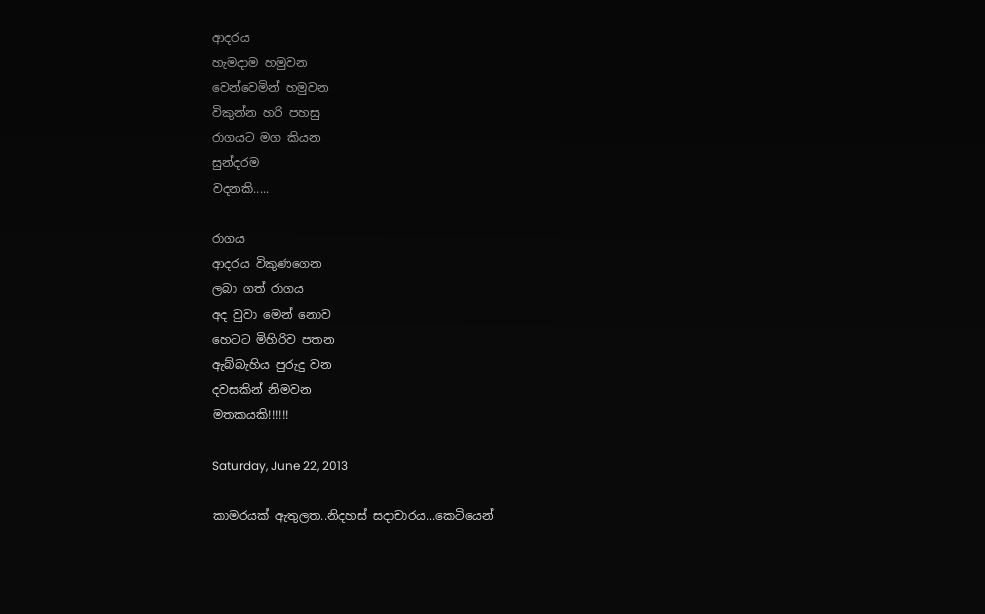ආදරය
හැමදාම හමුවන
වෙන්වෙමින් හමුවන
විකුන්න හරි පහසු
රාගයට මග කියන
සුන්දරම
වදනකි.....

රාගය
ආදරය විකුණගෙන
ලබා ගත් රාගය
අද වුවා මෙන් නොව
හෙටට මිහිරිව පතන
ඇබ්බැහිය පුරුදු වන
දවසකින් නිමවන
මතකයකි!!!!!!

Saturday, June 22, 2013

කාමරයක් ඇතුලත..නිදහස් සදාචාරය...කෙටියෙන්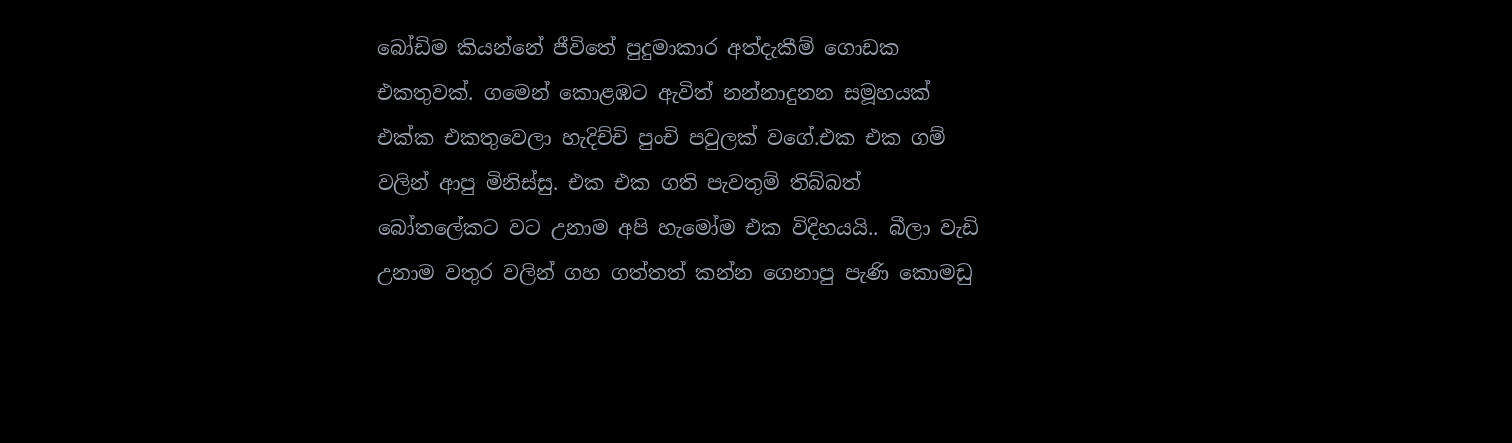බෝඩිම කියන්නේ ජීවිතේ පුදුමාකාර අත්දැකීම් ගොඩක එකතුවක්. ගමෙන් කොළඹට ඇවිත් නන්නාදුනන සමූහයක් එක්ක එකතුවෙලා හැදිච්චි පුංචි පවුලක් වගේ.එක එක ගම් වලින් ආපු මිනිස්සු. එක එක ගති පැවතුම් තිබ්බත් බෝතලේකට වට උනාම අපි හැමෝම එක විදිහයයි.. බීලා වැඩි උනාම වතුර වලින් ගහ ගත්තත් කන්න ගෙනාපු පැණි කොමඩු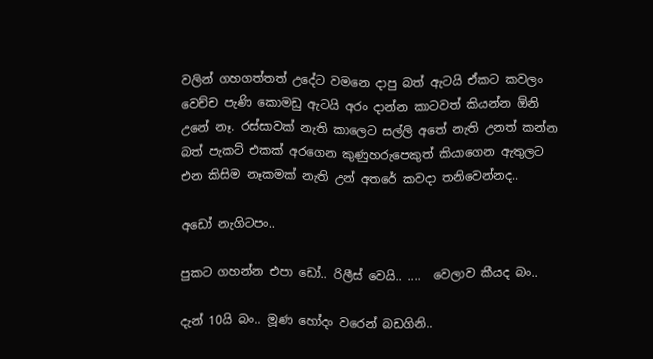වලින් ගහගත්තත් උදේට වමනෙ දාපු බත් ඇටයි ඒකට කවලං වෙච්ච පැණි කොමඩු ඇටයි අරං දාන්න කාටවත් කියන්න ඕනි උනේ නෑ. රස්සාවක් නැති කාලෙට සල්ලි අතේ නැති උනත් කන්න බත් පැකට් එකක් අරගෙන කුණුහරුපෙකුත් කියාගෙන ඇතුලට එන කිසිම නෑකමක් නැති උන් අතරේ කවදා තනිවෙන්නද..

අඩෝ නැගිටපං..

පුකට ගහන්න එපා ඩෝ.. රිලීස් වෙයි.. ....  වෙලාව කීයද බං..

දැන් 10යි බං.. මූණ හෝදං වරෙන් බඩගිනි..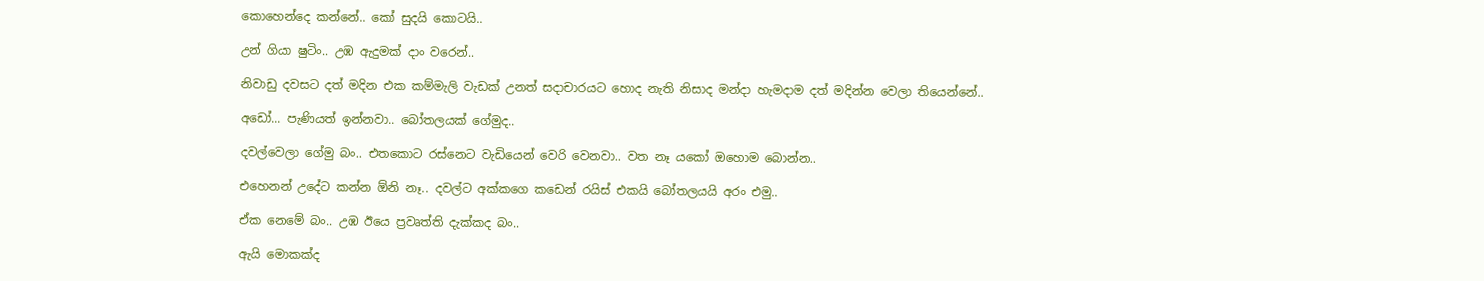කොහෙන්දෙ කන්නේ.. කෝ සුදයි කොටයි..

උන් ගියා ෂුටිං.. උඹ ඇදුමක් දාං වරෙන්..

නිවාඩු දවසට දත් මදින එක කම්මැලි වැඩක් උනත් සදාචාරයට හොද නැති නිසාද මන්දා හැමදාම දත් මදින්න වෙලා තියෙන්නේ..

අඩෝ... පැණියත් ඉන්නවා.. බෝතලයක් ගේමුද..

දවල්වෙලා ගේමු බං.. එතකොට රස්නෙට වැඩියෙන් වෙරි වෙනවා.. වත නෑ යකෝ ඔහොම බොන්න..

එහෙනන් උදේට කන්න ඕනි නෑ.. දවල්ට අක්කගෙ කඩෙන් රයිස් එකයි බෝතලයයි අරං එමු..

ඒක නෙමේ බං.. උඹ ඊයෙ ප්‍රවෘත්ති දැක්කද බං..

ඇයි මොකක්ද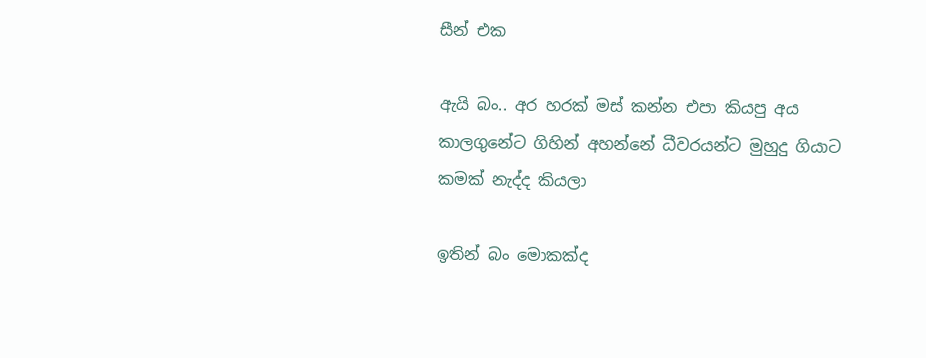සීන් එක

ඇයි බං.. අර හරක් මස් කන්න එපා කියපු අය කාලගුනේට ගිහින් අහන්නේ ධීවරයන්ට මුහුදු ගියාට කමක් නැද්ද කියලා

ඉතින් බං මොකක්ද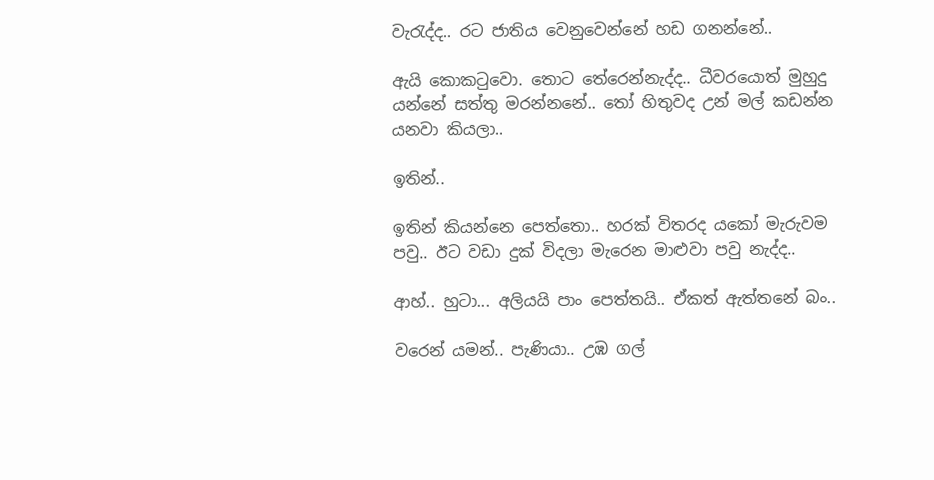වැරැද්ද.. රට ජාතිය වෙනුවෙන්නේ හඩ ගනන්නේ..

ඇයි කොකටුවො. තොට තේරෙන්නැද්ද.. ධීවරයොත් මුහුදු යන්නේ සත්තු මරන්නනේ.. තෝ හිතුවද උන් මල් කඩන්න යනවා කියලා..

ඉතින්..

ඉතින් කියන්නෙ පෙත්තො.. හරක් විතරද යකෝ මැරුවම පවු.. ඊට වඩා දුක් විදලා මැරෙන මාළුවා පවු නැද්ද..

ආහ්.. හුටා... අලියයි පාං පෙත්තයි.. ඒකත් ඇත්තනේ බං..

වරෙන් යමන්.. පැණියා.. උඹ ගල්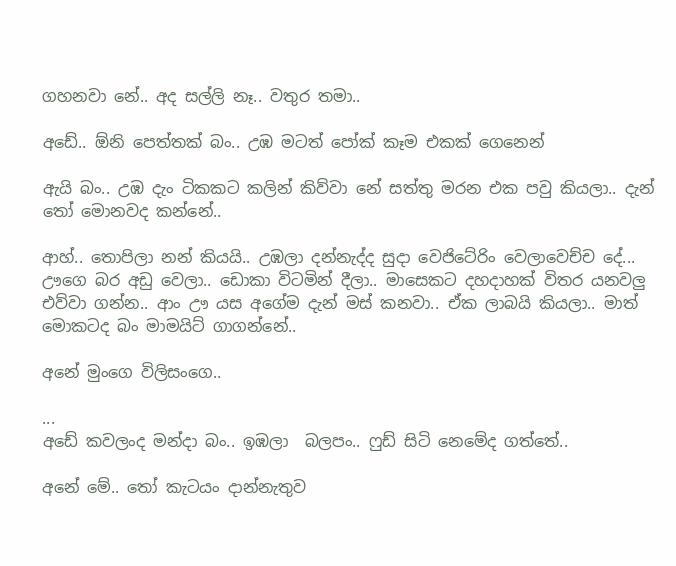ගහනවා නේ.. අද සල්ලි නෑ.. වතුර තමා..

අඩේ.. ඕනි පෙත්තක් බං.. උඹ මටත් පෝක් කෑම එකක් ගෙනෙන්

ඇයි බං.. උඹ දැං ටිකකට කලින් කිව්වා නේ සත්තු මරන එක පවු කියලා.. දැන් තෝ මොනවද කන්නේ..

ආහ්.. තොපිලා නන් කියයි.. උඹලා දන්නැද්ද සුදා වෙජිටේරිං වෙලාවෙච්ච දේ... ඌගෙ බර අඩු වෙලා.. ඩොකා විටමින් දීලා.. මාසෙකට දහදාහක් විතර යනවලු එව්වා ගන්න.. ආං ඌ යස අගේම දැන් මස් කනවා.. ඒක ලාබයි කියලා.. මාත් මොකටද බං මාමයිට් ගාගන්නේ..

අනේ මුංගෙ විලිසංගෙ..

...
අඩේ කවලංද මන්දා බං.. ඉඹලා  බලපං.. ෆුඩ් සිටි නෙමේද ගත්තේ..

අනේ මේ.. තෝ කැටයං දාන්නැතුව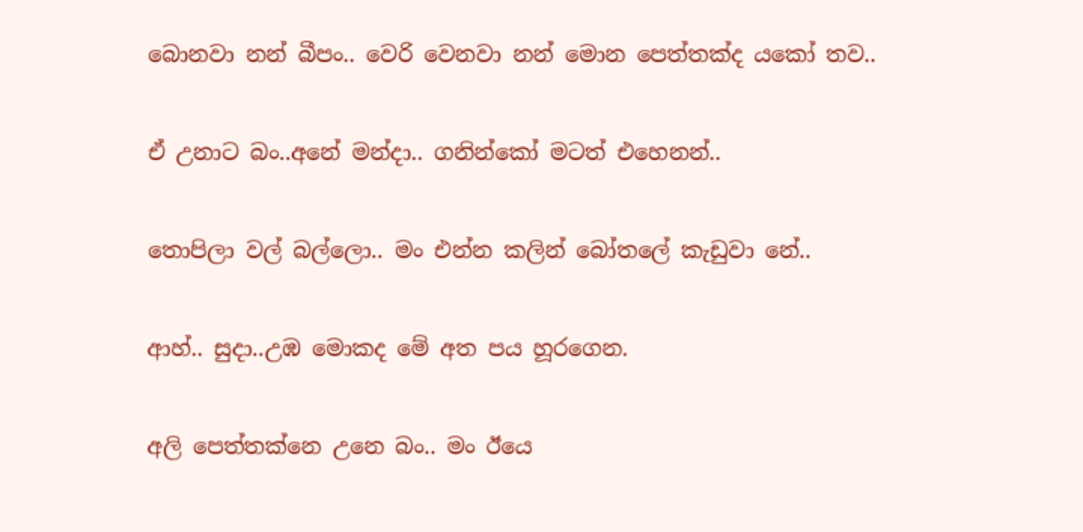බොනවා නන් බීපං.. වෙරි වෙනවා නන් මොන පෙත්තක්ද යකෝ තව..

ඒ උනාට බං..අනේ මන්දා.. ගනින්කෝ මටත් එහෙනන්..

තොපිලා වල් බල්ලො.. මං එන්න කලින් බෝතලේ කැඩුවා නේ..

ආහ්.. සුදා..උඹ මොකද මේ අත පය හූරගෙන.

අලි පෙත්තක්නෙ උනෙ බං.. මං ඊයෙ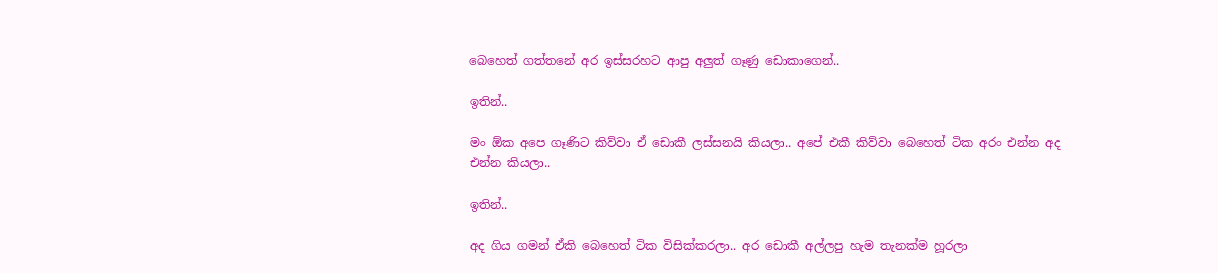බෙහෙත් ගත්තනේ අර ඉස්සරහට ආපු අලුත් ගෑණු ඩොකාගෙන්..

ඉතින්..

මං ඕක අපෙ ගෑණිට කිව්වා ඒ ඩොකී ලස්සනයි කියලා.. අපේ එකී කිව්වා බෙහෙත් ටික අරං එන්න අද එන්න කියලා..

ඉතින්..

අද ගිය ගමන් ඒකි බෙහෙත් ටික විසික්කරලා.. අර ඩොකී අල්ලපු හැම තැනක්ම හූරලා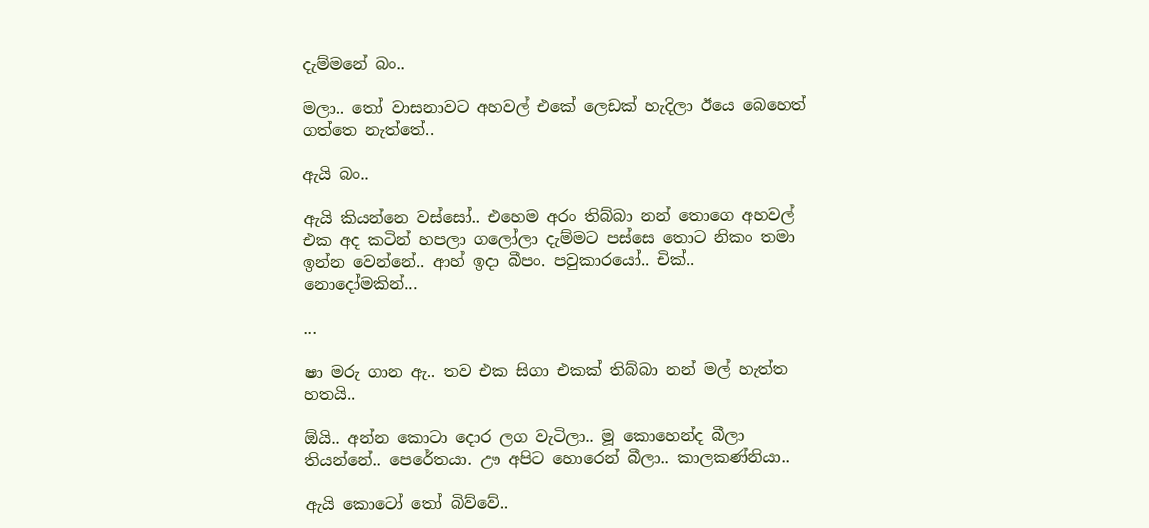දැම්මනේ බං..

මලා.. තෝ වාසනාවට අහවල් එකේ ලෙඩක් හැදිලා ඊයෙ බෙහෙත් ගත්තෙ නැත්තේ..

ඇයි බං..

ඇයි කියන්නෙ වස්සෝ.. එහෙම අරං තිබ්බා නන් තොගෙ අහවල් එක අද කටින් හපලා ගලෝලා දැම්මට පස්සෙ තොට නිකං තමා ඉන්න වෙන්නේ.. ආහ් ඉදා බීපං. පවුකාරයෝ.. චික්.. නොදෝමකින්...

...

ෂා මරු ගාන ඇ.. තව එක සිගා එකක් තිබ්බා නන් මල් හැත්ත හතයි..

ඕයි.. අන්න කොටා දොර ලග වැටිලා.. මූ කොහෙන්ද බීලා තියන්නේ.. පෙරේතයා. ඌ අපිට හොරෙන් බීලා.. කාලකණ්නියා..

ඇයි කොටෝ තෝ බිව්වේ..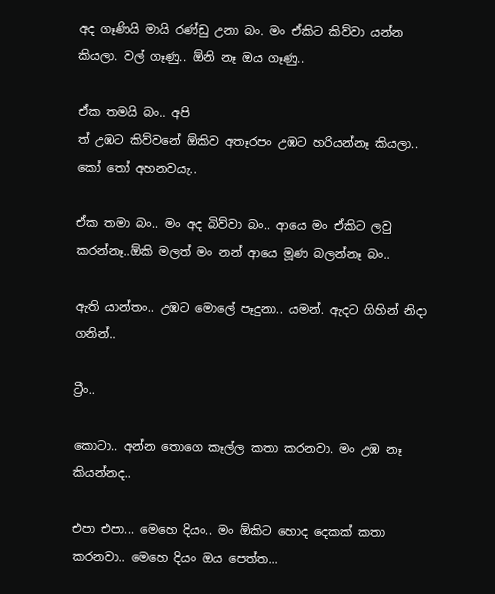අද ගෑණියි මායි රණ්ඩු උනා බං. මං ඒකිට කිව්වා යන්න කියලා. වල් ගෑණු.. ඕනි නෑ ඔය ගෑණු..

ඒක තමයි බං.. අපි
ත් උඹට කිව්වනේ ඕකිව අතෑරපං උඹට හරියන්නෑ කියලා.. කෝ තෝ අහනවයැ..

ඒක තමා බං.. මං අද බිව්වා බං.. ආයෙ මං ඒකිට ලවු කරන්නෑ..ඕකි මලත් මං නන් ආයෙ මූණ බලන්නෑ බං..

ඇති යාන්තං.. උඹට මොලේ පෑදුනා.. යමන්. ඇදට ගිහින් නිදා ගනින්..

ට්‍රීං..

කොටා.. අන්න තොගෙ කෑල්ල කතා කරනවා. මං උඹ නෑ කියන්නද..

එපා එපා... මෙහෙ දියං.. මං ඕකිට හොද දෙකක් කතා කරනවා.. මෙහෙ දියං ඔය පෙත්ත...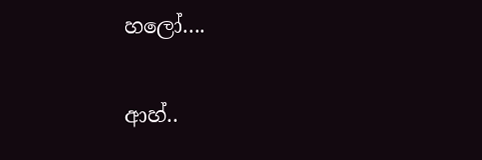හලෝ....

ආහ්..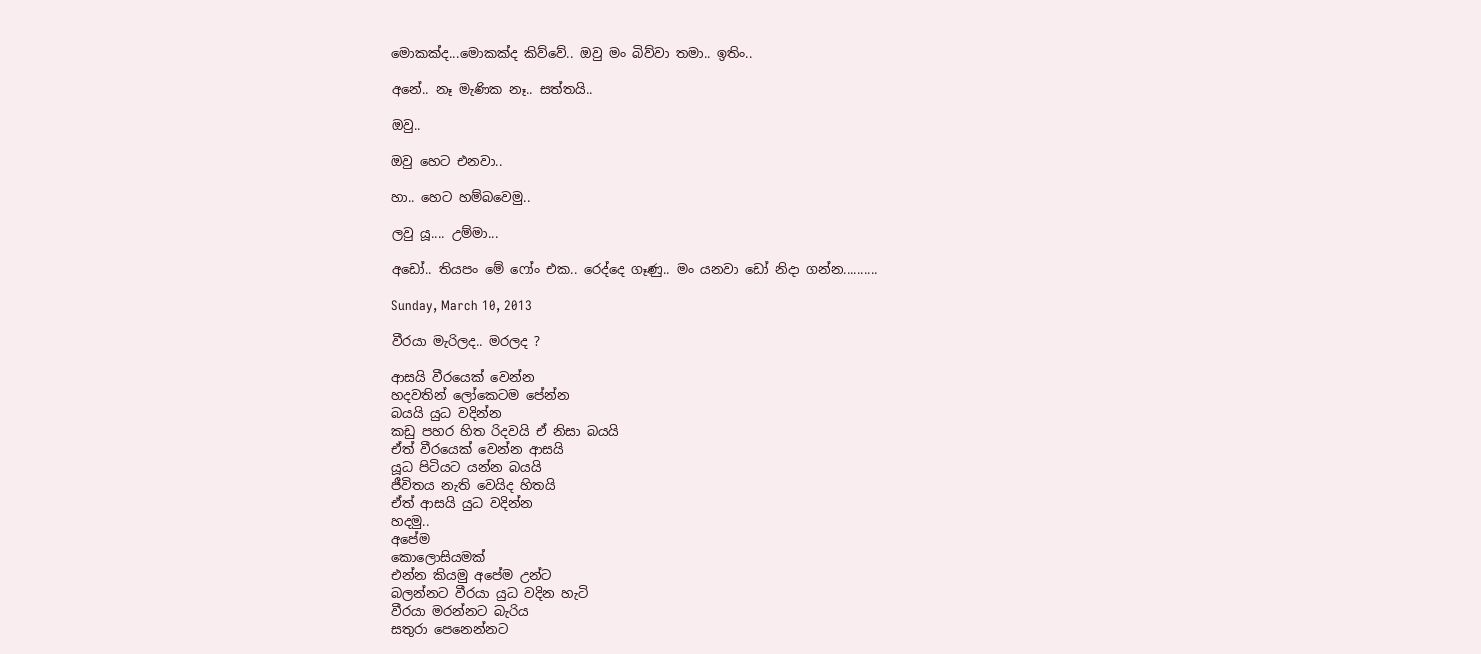මොකක්ද...මොකක්ද කිව්වේ.. ඔවු මං බිව්වා තමා.. ඉතිං..

අනේ.. නෑ මැණික නෑ.. සත්තයි..

ඔවු..

ඔවු හෙට එනවා..

හා.. හෙට හම්බවෙමු..

ලවු යූ.... උම්මා...

අඩෝ.. තියපං මේ ෆෝං එක.. රෙද්දෙ ගෑණු.. මං යනවා ඩෝ නිදා ගන්න..........

Sunday, March 10, 2013

වීරයා මැරිලද.. මරලද ?

ආසයි වීරයෙක් වෙන්න
හදවතින් ලෝකෙටම පේන්න
බයයි යුධ වදින්න
කඩු පහර හිත රිදවයි ඒ නිසා බයයි
ඒත් වීරයෙක් වෙන්න ආසයි
යූධ පිටියට යන්න බයයි
ජීවිතය නැති වෙයිද හිතයි
ඒත් ආසයි යුධ වදින්න
හදමු..
අපේම
කොලොසියමක්
එන්න කියමු අපේම උන්ට
බලන්නට වීරයා යුධ වදින හැටි
වීරයා මරන්නට බැරිය
සතුරා පෙනෙන්නට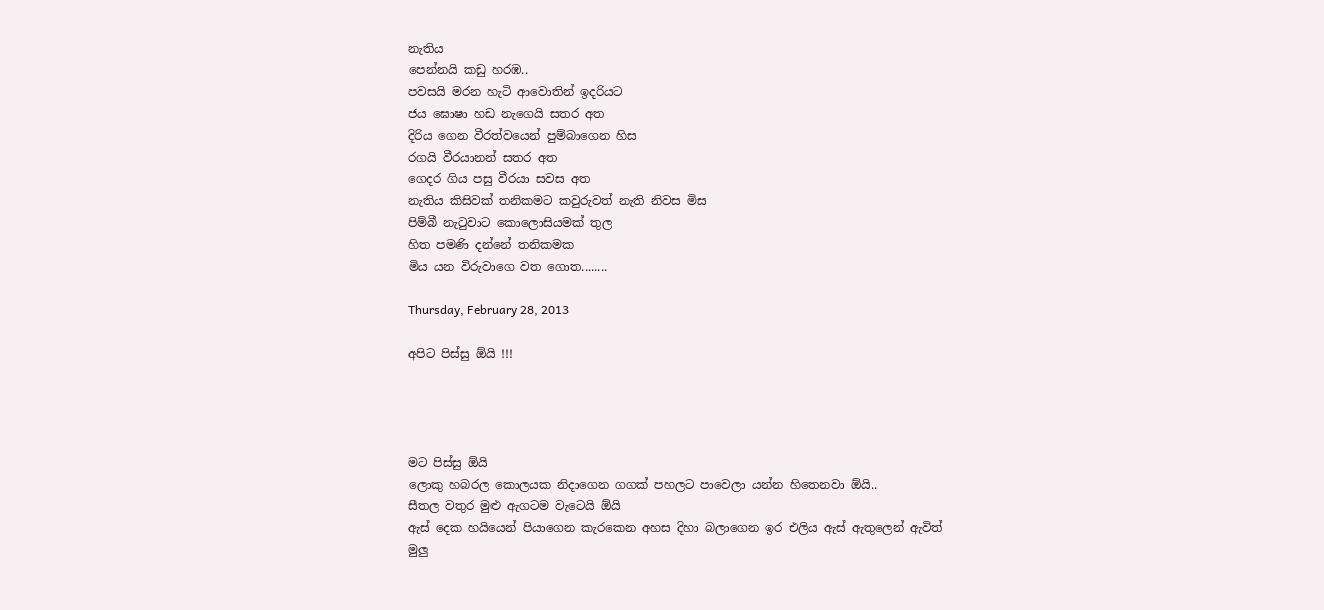නැතිය
පෙන්නයි කඩු හරඹ..
පවසයි මරන හැටි ආවොතින් ඉදරියට
ජය ඝොෂා හඩ නැගෙයි සතර අත
දිරිය ගෙන වීරත්වයෙන් පුම්බාගෙන හිස
රගයි වීරයානන් සතර අත
ගෙදර ගිය පසු වීරයා සවස අත
නැතිය කිසිවක් තනිකමට කවුරුවත් නැති නිවස මිස
පිම්බී නැටුවාට කොලොසියමක් තුල
හිත පමණි දන්නේ තනිකමක
මිය යන විරුවාගෙ වත ගොත........

Thursday, February 28, 2013

අපිට පිස්සු ඕයි !!!




මට පිස්සු ඕයි
ලොකු හබරල කොලයක නිදාගෙන ගගක් පහලට පාවෙලා යන්න හිතෙනවා ඕයි..
සීතල වතුර මුළු ඇගටම වැටෙයි ඕයි
ඇස් දෙක හයියෙන් පියාගෙන කැරකෙන අහස දිහා බලාගෙන ඉර එලිය ඇස් ඇතුලෙන් ඇවිත්
මුලු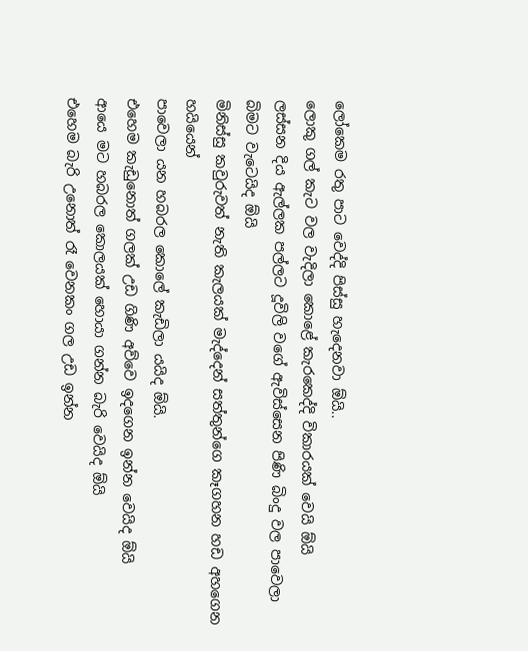ලෝකෙම රතු පාට වෙද්දි පිස්සු හැදෙනවා ඕයි..
ලොකු ගල් කැට වල වැදිලා කොළේ කැරකෙද්දි විකාරයක් වෙයි ඕයි
ලස්සන දිය ඇල්ලක පල්ලට දූවිලි ව‍ගේ ඇවිස්සෙන පිණි බිංදු වල පාවෙලා බිමට වැටෙයිද ඕයි
මිනිස්සු කවුරුවත් නැති කැලයක් මැද්දෙන් සත්තුන්ගෙ කෑගහන හඩ අහගෙන හයියෙන්
පාවෙලා යන හබරල කොලේ කැඩිලා යයිද ඕයි.
එහෙම කැඩුනොත් ගලක් උඩ ගිණි අව්වෙ ඉදගෙන ඉන්න වෙයිද ඕයි
ආයෙ මට හබරල කොලයක් හොයා ගන්න බැරි වෙයිද ඕයි
එහෙම බැරි උනොත් රෑ වෙනකං ගල උඩ ඉන්න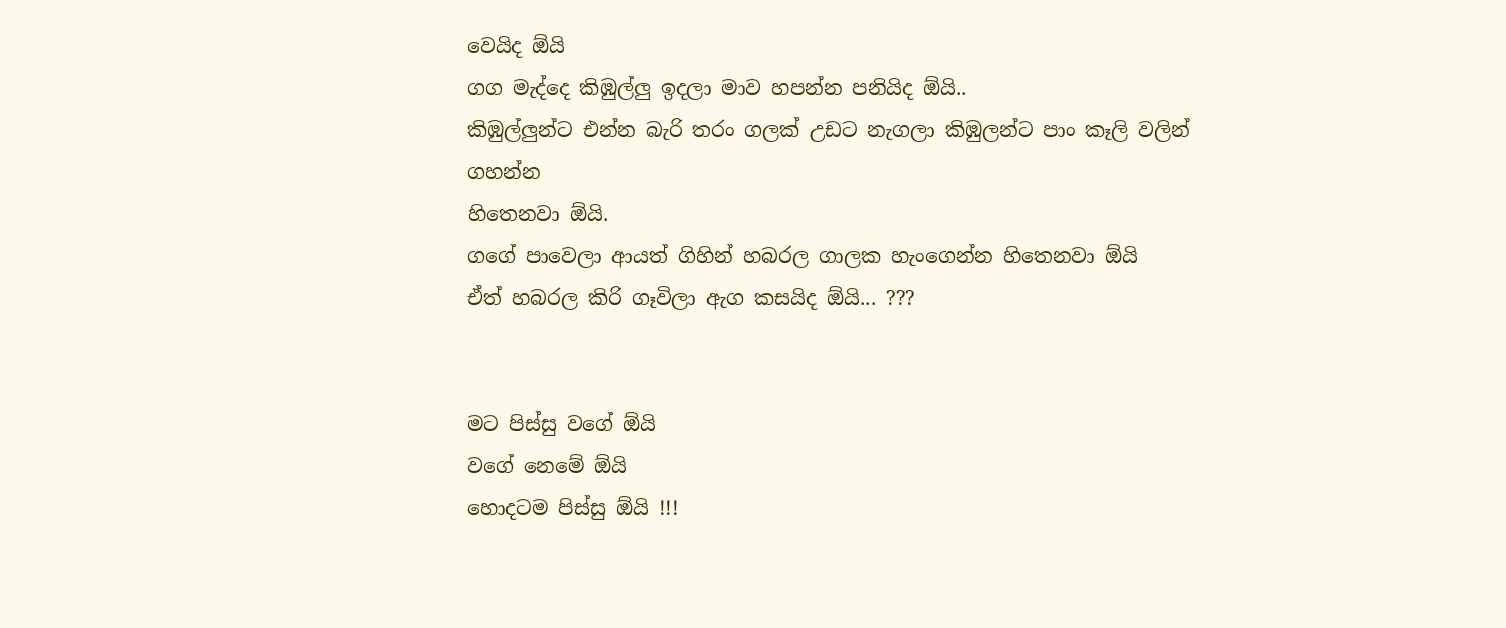වෙයිද ඕයි
ගග මැද්දෙ කිඹුල්ලු ඉදලා මාව හපන්න පනියිද ඕයි..
කිඹුල්ලුන්ට එන්න බැරි තරං ගලක් උඩට නැගලා කිඹුලන්ට පාං කෑලි වලින් ගහන්න
හිතෙනවා ඕයි.
ගගේ පාවෙලා ආයත් ගිහින් හබරල ගාලක හැංගෙන්න හිතෙනවා ඕයි
ඒත් හබරල කිරි ගෑවිලා ඇග කසයිද ඕයි... ???


මට පිස්සු වගේ ඕයි
වගේ නෙමේ ඕයි
හොදටම පිස්සු ඕයි !!!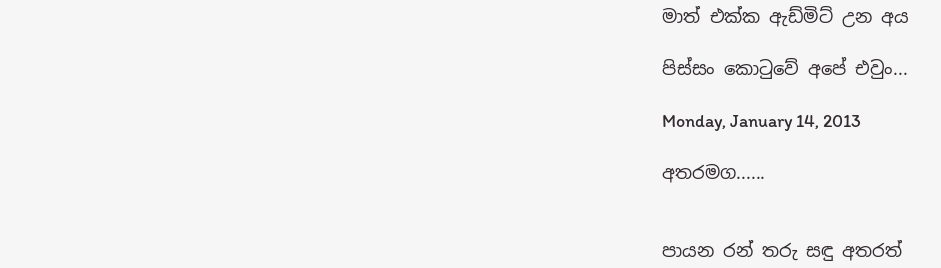මාත් එක්ක ඇඩ්මිට් උන අය

පිස්සං කොටුවේ අපේ එවුං...

Monday, January 14, 2013

අතරමග......


පායන රන් තරු සඳු අතරත්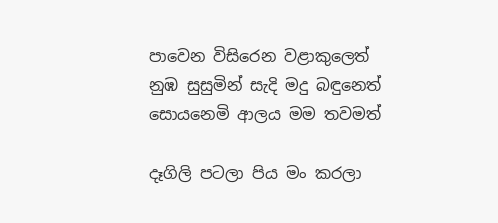පාවෙන විසිරෙන වළාකුලෙත්
නුඹ සුසුමින් සැදි මදු බඳුනෙත්
සොයනෙමි ආලය මම තවමත්

දෑගිලි පටලා පිය මං කරලා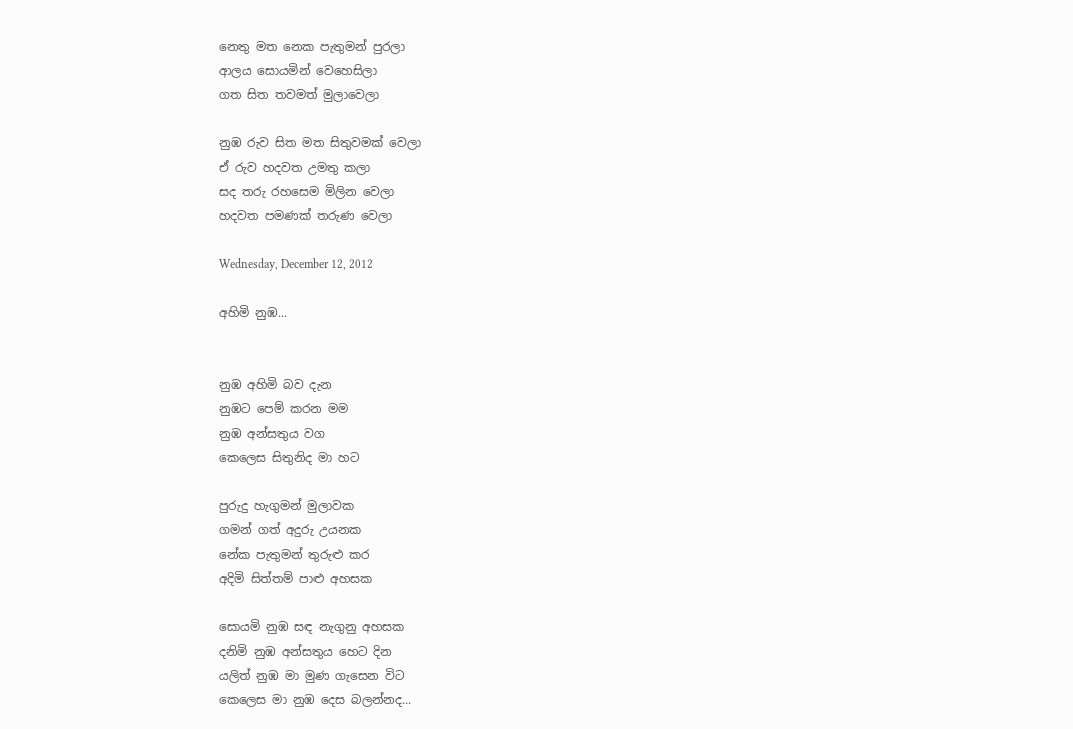නෙතු මත නෙක පැතුමන් පුරලා
ආලය සොයමින් වෙහෙසිලා
ගත සිත තවමත් මුලාවෙලා

නුඹ රුව සිත මත සිතුවමක් වෙලා
ඒ රුව හදවත උමතු කලා
සද තරු රහසෙම මිලින වෙලා
හදවත පමණක් තරුණ වෙලා

Wednesday, December 12, 2012

අහිමි නුඹ...


නුඹ අහිමි බව දැන
නුඹට පෙම් කරන මම
නුඹ අන්සතුය වග
කෙලෙස සිතුනිද මා හට

පුරුදු හැගුමන් මුලාවක
ගමන් ගත් අදුරු උයනක
නේක පැතුමන් තුරුළු කර
අදිමි සිත්තම් පාළු අහසක

සොයමි නුඹ සඳ නැගුනු අහසක
දනිමි නුඹ අන්සතුය හෙට දින
යලිත් නුඹ මා මුණ ගැසෙන විට
කෙලෙස මා නුඹ දෙස බලන්නද...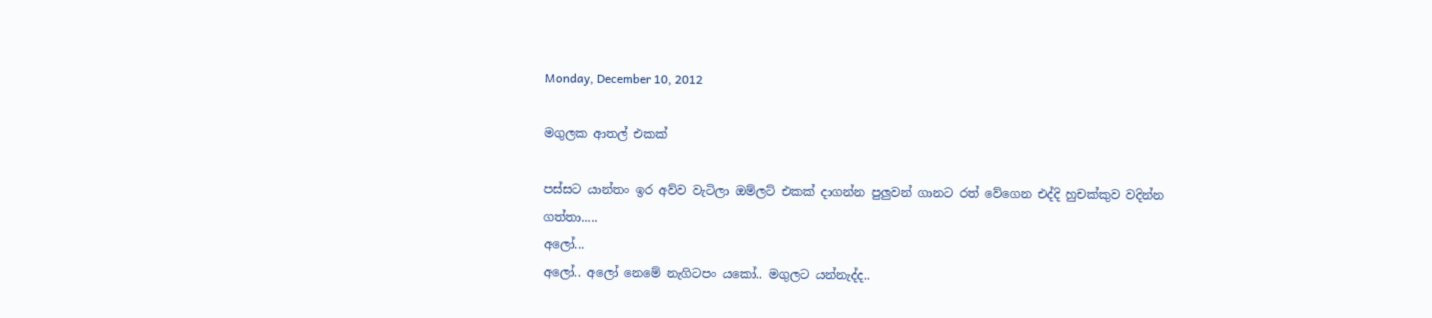Monday, December 10, 2012

මගුලක ආතල් එකක්

පස්සට යාන්තං ඉර අව්ව වැටිලා ඔම්ලට් එකක් දාගන්න පුලුවන් ගානට රත් වේගෙන එද්දි හුචක්කුව වදින්න ගත්තා.....
අලෝ...
අලෝ.. අලෝ නෙමේ නැගිටපං යකෝ.. මගුලට යන්නැද්ද..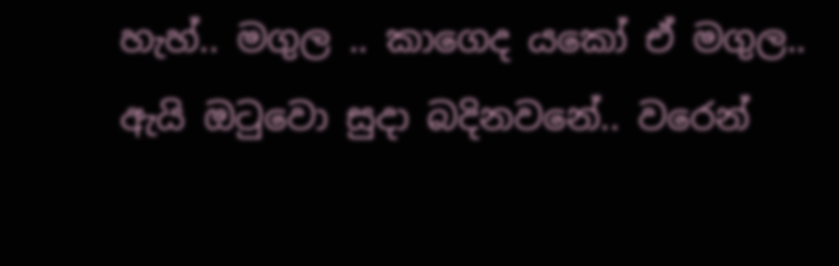හැහ්.. මගුල .. කාගෙද යකෝ ඒ මගුල..
ඇයි ඔටුවො සුදා බදිනවනේ.. වරෙන්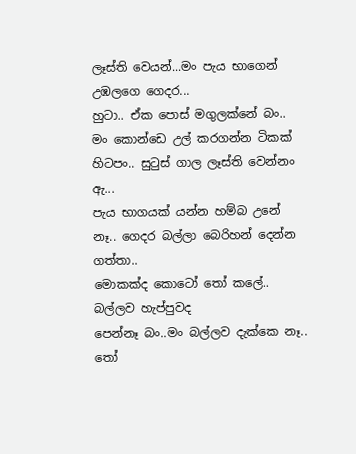ලෑස්ති වෙයන්...මං පැය භාගෙන් උඹලගෙ ගෙදර...
හුටා.. ඒක පොස් මගුලක්නේ බං.. මං කොන්ඩෙ උල් කරගන්න ටිකක් හිටපං.. සුටුස් ගාල ලෑස්ති වෙන්නං ඇ...
පැය භාගයක් යන්න හම්බ උනේ නෑ.. ගෙදර බල්ලා බෙරිහන් දෙන්න ගත්තා..
මොකක්ද කොටෝ තෝ කලේ.. බල්ලව හැප්පුවද
පෙන්නෑ බං..මං බල්ලව දැක්කෙ නෑ..
තෝ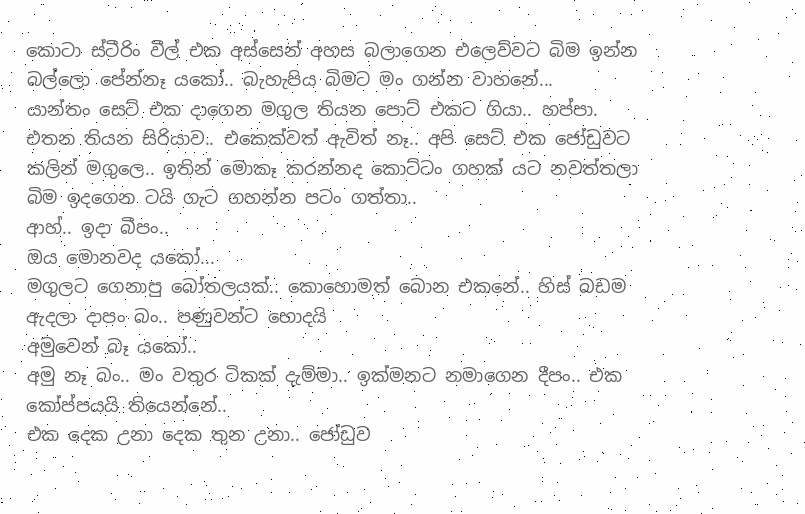කොටා ස්ටීරිං වීල් එක අස්සෙන් අහස බලාගෙන එලෙව්වට බිම ඉන්න බල්ලො පේන්නෑ යකෝ.. බැහැපිය බිමට මං ගන්න වාහනේ...
යාන්තං සෙට් එක දාගෙන මගුල තියන පොට් එකට ගියා.. හප්පා. එතන තියන සිරියාව.. එකෙක්වත් ඇවිත් නෑ.. අපි සෙට් එක ජෝඩුවට කලින් මගුලෙ.. ඉතින් මොකෑ කරන්නද කොට්ටං ගහක් යට නවත්තලා බිම ඉදගෙන ටයි ගැට ගහන්න පටං ගත්තා..
ආහ්.. ඉදා බීපං..
ඔය මොනවද යකෝ...
මගුලට ගෙනාපු බෝතලයක්.. කොහොමත් බොන එකනේ.. හිස් බඩම ඇදලා දාපං බං.. පණුවන්ට හොදයි
අමුවෙන් බෑ යකෝ..
අමු නෑ බං.. මං වතුර ටිකක් දැම්මා.. ඉක්මනට නමාගෙන දීපං.. එක කෝප්පයයි තියෙන්නේ..
එක දෙක උනා දෙක තුන උනා.. ජෝඩුව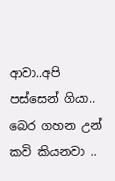ආවා..අපි පස්සෙන් ගියා.. බෙර ගහන උන් කවි කියනවා ..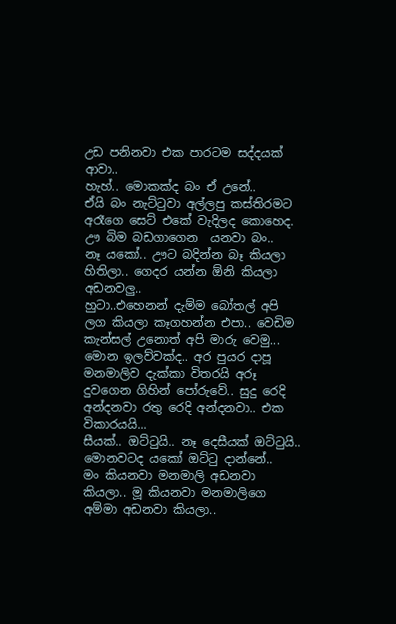උඩ පනිනවා එක පාරටම සද්දයක් ආවා..
හැහ්.. මොකක්ද බං ඒ උනේ..
ඒයි බං නැට්ටුවා අල්ලපු කස්තිරමට අරෑගෙ සෙට් එකේ වැදිලද කොහෙද. ඌ බිම බඩගාගෙන  යනවා බං..
නෑ යකෝ.. ඌට බදින්න බෑ කියලා හිතිලා.. ගෙදර යන්න ඕනි කියලා අඩනවලු..
හුටා..එහෙනන් දැම්ම බෝතල් අපි ලග කියලා කෑගහන්න එපා.. වෙඩිම කැන්සල් උනොත් අපි මාරු වෙමු...
මොන ඉලව්වක්ද.. අර පුයර දාපූ මනමාලිව දැක්කා විතරයි අරූ දුවගෙන ගිහින් පෝරුවේ.. සුදු රෙදි අන්දනවා රතු රෙදි අන්දනවා.. එක විකාරයයි...
සීයක්.. ඔට්ටුයි.. නෑ දෙසීයක් ඔට්ටුයි..
මොනවටද යකෝ ඔට්ටු දාන්නේ..
මං කියනවා මනමාලි අඩනවා කියලා.. මූ කියනවා මනමාලිගෙ අම්මා අඩනවා කියලා..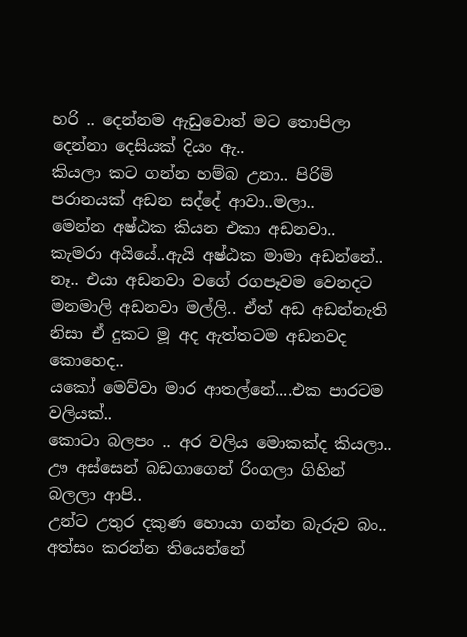හරි .. දෙන්නම ඇඩුවොත් මට තොපිලා දෙන්නා දෙසියක් දියං ඇ..
කියලා කට ගන්න හම්බ උනා.. පිරිමි පරානයක් අඩන සද්දේ ආවා..මලා..
මෙන්න අෂ්ඨක කියන එකා අඩනවා..
කැමරා අයියේ..ඇයි අෂ්ඨක මාමා අඩන්නේ..
නෑ.. එයා අඩනවා වගේ රගපෑවම වෙනදට මනමාලි අඩනවා මල්ලි.. ඒත් අඩ අඩන්නැති නිසා ඒ දුකට මූ අද ඇත්තටම අඩනවද කොහෙද..
යකෝ මෙව්වා මාර ආතල්නේ....එක පාරටම වලියක්..
කොටා බලපං .. අර වලිය මොකක්ද කියලා..
ඌ අස්සෙන් බඩගාගෙන් රිංගලා ගිහින් බලලා ආපි..
උන්ට උතුර දකුණ හොයා ගන්න බැරුව බං.. අත්සං කරන්න තියෙන්නේ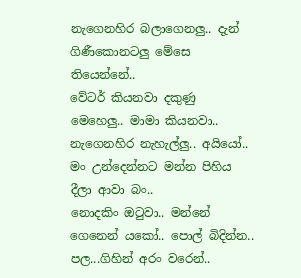නැගෙනහිර බලාගෙනලු.. දැන් ගිණීකොනටලු මේසෙ තියෙන්නේ..
වේටර් කියනවා දකුණු මෙහෙලු.. මාමා කියනවා.. නැගෙනහිර නැහැල්ලු.. අයියෝ.. මං උන්දෙන්නට මන්න පිහිය දීලා ආවා බං..
නොදකිං ඔටුවා.. මන්නේ ගෙනෙන් යකෝ.. පොල් බිදින්න.. පල...ගිහින් අරං වරෙන්..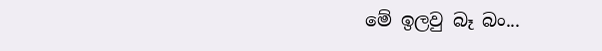මේ ඉලවු බෑ බං...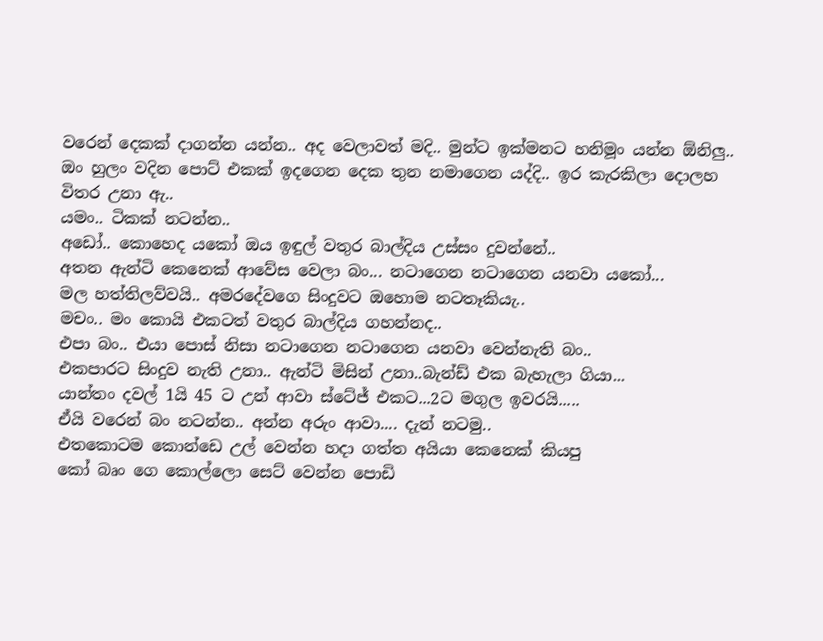වරෙන් දෙකක් දාගන්න යන්න.. අද වෙලාවත් මදි.. මුන්ට ඉක්මනට හනිමූං යන්න ඕනිලු..
ඔං හුලං වදින පොට් එකක් ඉදගෙන දෙක තුන නමාගෙන යද්දි.. ඉර කැරකිලා දොලහ විතර උනා ඇ..
යමං.. ටිකක් නටන්න..
අඩෝ.. කොහෙද යකෝ ඔය ඉඳුල් වතුර බාල්දිය උස්සං දුවන්නේ..
අතන ඇන්ටි කෙනෙක් ආවේස වෙලා බං... නටාගෙන නටාගෙන යනවා යකෝ...
මල හත්තිලව්වයි.. අමරදේවගෙ සිංදුවට ඔහොම නටතෑකියැ..
මචං.. මං කොයි එකටත් වතුර බාල්දිය ගහන්නද..
එපා බං.. එයා පොස් නිසා නටාගෙන නටාගෙන යනවා වෙන්නැති බං..
එකපාරට සිංදුව නැති උනා.. ඇන්ටි මිසින් උනා..බැන්ඩ් එක බැහැලා ගියා...
යාන්තං දවල් 1යි 45 ට උන් ආවා ස්ටේජ් එකට...2ට මගුල ඉවරයි.....
ඒයි වරෙන් බං නටන්න.. අන්න අරුං ආවා.... දැන් නටමු..
එතකොටම කොන්ඩෙ උල් වෙන්න හදා ගත්ත අයියා කෙනෙක් කියපු
කෝ බෘං ගෙ කොල්ලො සෙට් වෙන්න පොඩි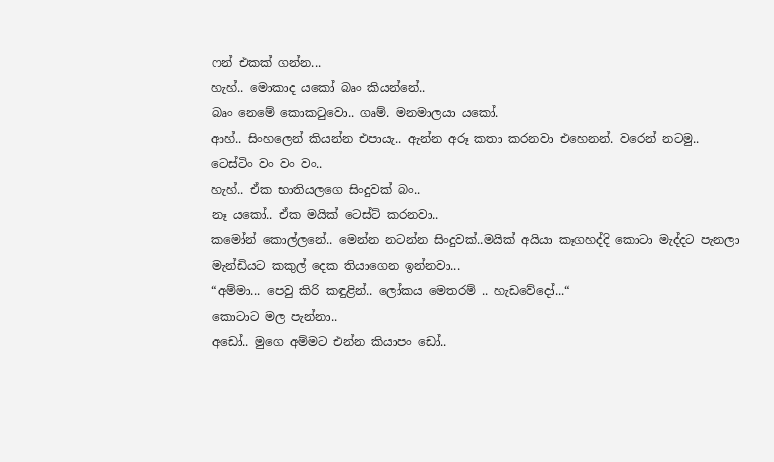ෆන් එකක් ගන්න...
හැහ්.. මොකාද යකෝ බෘං කියන්නේ..
බෘං නෙමේ කොකටුවො.. ගෘම්. මනමාලයා යකෝ.
ආහ්.. සිංහලෙන් කියන්න එපායැ.. ඇන්න අරූ කතා කරනවා එහෙනන්. වරෙන් නටමු..
ටෙස්ටිං වං වං වං..
හැහ්.. ඒක භාතියලගෙ සිංදුවක් බං..
නෑ යකෝ.. ඒක මයික් ටෙස්ට් කරනවා..
කමෝන් කොල්ලනේ.. මෙන්න නටන්න සිංදුවක්..මයික් අයියා කෑගහද්දි කොටා මැද්දට පැනලා මැන්ඩියට කකුල් දෙක තියාගෙන ඉන්නවා...
“අම්මා... පෙවු කිරි කඳුළින්.. ලෝකය මෙතරම් .. හැඩවේදෝ...“
කොටාට මල පැන්නා..
අඩෝ.. මුගෙ අම්මට එන්න කියාපං ඩෝ..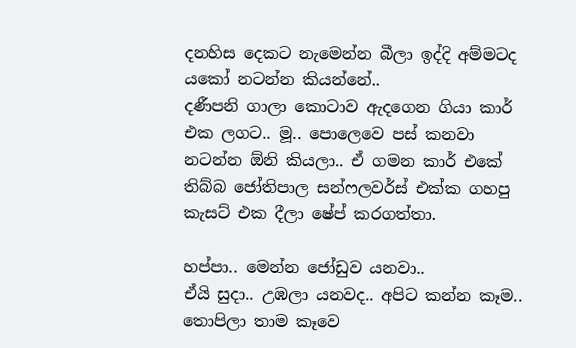දනහිස දෙකට නැමෙන්න බීලා ඉද්දි අම්මටද යකෝ නටන්න කියන්නේ..
දණීපනි ගාලා කොටාව ඇදගෙන ගියා කාර් එක ලගට.. මූ.. පොලෙවෙ පස් කනවා නටන්න ඕනි කියලා.. ඒ ගමන කාර් එකේ තිබ්බ ජෝතිපාල සන්ෆලවර්ස් එක්ක ගහපු කැසට් එක දීලා ෂේප් කරගත්තා.

හප්පා.. මෙන්න ජෝඩුව යනවා..
ඒයි සුදා.. උඹලා යනවද.. අපිට කන්න කෑම..
තොපිලා තාම කෑවෙ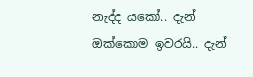නැද්ද යකෝ.. දැන් ඔක්කොම ඉවරයි.. දැන්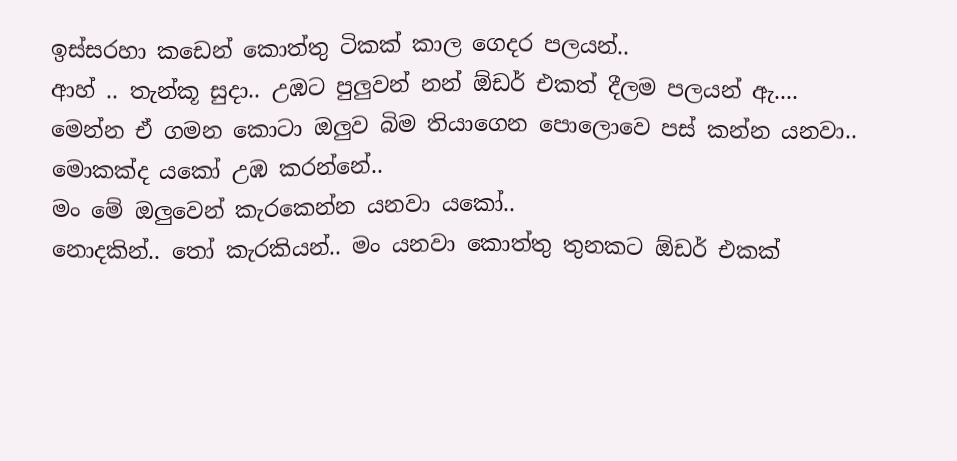ඉස්සරහා කඩෙන් කොත්තු ටිකක් කාල ගෙදර පලයන්..
ආහ් .. තැන්කූ සුදා.. උඹට පුලුවන් නන් ඕඩර් එකත් දීලම පලයන් ඇ....
මෙන්න ඒ ගමන කොටා ඔලුව බිම තියාගෙන පොලොවෙ පස් කන්න යනවා..
මොකක්ද යකෝ උඹ කරන්නේ..
මං මේ ඔලුවෙන් කැරකෙන්න යනවා යකෝ..
නොදකින්.. තෝ කැරකියන්.. මං යනවා කොත්තු තුනකට ඕඩර් එකක්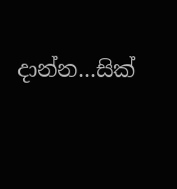දාන්න...සික්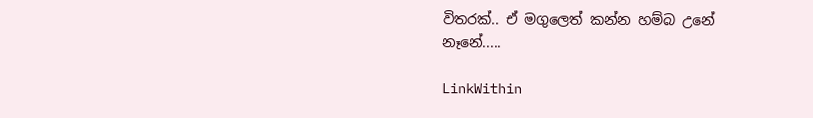විතරක්.. ඒ මගුලෙත් කන්න හම්බ උනේ නෑනේ.....

LinkWithin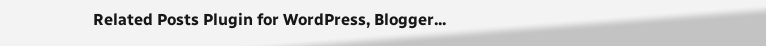Related Posts Plugin for WordPress, Blogger...